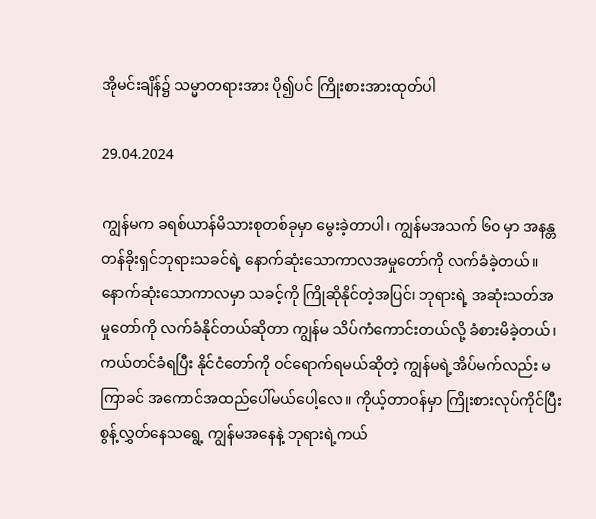အိုမင်းချိန်၌ သမ္မာတရားအား ပို၍ပင် ကြိုးစားအားထုတ်ပါ

29.04.2024

ကျွန်မက ခရစ်ယာန်မိသားစုတစ်ခုမှာ မွေးခဲ့တာပါ၊ ကျွန်မအသက် ၆၀ မှာ အနန္တတန်ခိုးရှင်ဘုရားသခင်ရဲ့ နောက်ဆုံးသောကာလအမှုတော်ကို လက်ခံခဲ့တယ်။ နောက်ဆုံးသောကာလမှာ သခင့်ကို ကြိုဆိုနိုင်တဲ့အပြင်၊ ဘုရားရဲ့ အဆုံးသတ်အမှုတော်ကို လက်ခံနိုင်တယ်ဆိုတာ ကျွန်မ သိပ်ကံကောင်းတယ်လို့ ခံစားမိခဲ့တယ်၊ ကယ်တင်ခံရပြီး နိုင်ငံတော်ကို ဝင်ရောက်ရမယ်ဆိုတဲ့ ကျွန်မရဲ့အိပ်မက်လည်း မကြာခင် အကောင်အထည်ပေါ်မယ်ပေါ့လေ။ ကိုယ့်တာဝန်မှာ ကြိုးစားလုပ်ကိုင်ပြီး စွန့်လွှတ်နေသရွေ့ ကျွန်မအနေနဲ့ ဘုရားရဲ့ကယ်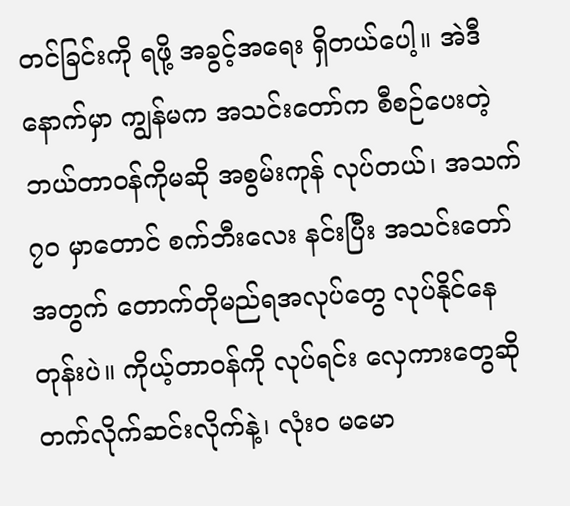တင်ခြင်းကို ရဖို့ အခွင့်အရေး ရှိတယ်ပေါ့။ အဲဒီနောက်မှာ ကျွန်မက အသင်းတော်က စီစဉ်ပေးတဲ့ ဘယ်တာဝန်ကိုမဆို အစွမ်းကုန် လုပ်တယ်၊ အသက် ၇၀ မှာတောင် စက်ဘီးလေး နင်းပြီး အသင်းတော်အတွက် တောက်တိုမည်ရအလုပ်တွေ လုပ်နိုင်နေတုန်းပဲ။ ကိုယ့်တာဝန်ကို လုပ်ရင်း လှေကားတွေဆို တက်လိုက်ဆင်းလိုက်နဲ့၊ လုံးဝ မမော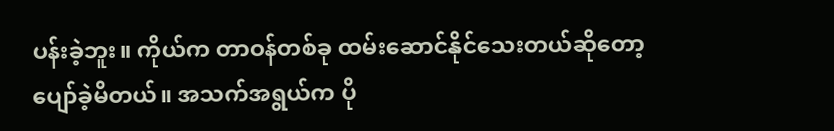ပန်းခဲ့ဘူး။ ကိုယ်က တာဝန်တစ်ခု ထမ်းဆောင်နိုင်သေးတယ်ဆိုတော့ ပျော်ခဲ့မိတယ်။ အသက်အရွယ်က ပို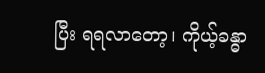ပြီး ရရလာတော့၊ ကိုယ့်ခန္ဓာ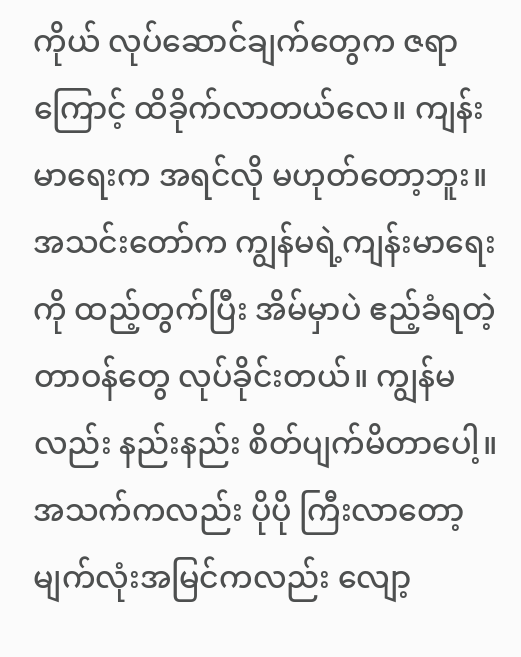ကိုယ် လုပ်ဆောင်ချက်တွေက ဇရာကြောင့် ထိခိုက်လာတယ်လေ။ ကျန်းမာရေးက အရင်လို မဟုတ်တော့ဘူး။ အသင်းတော်က ကျွန်မရဲ့ကျန်းမာရေးကို ထည့်တွက်ပြီး အိမ်မှာပဲ ဧည့်ခံရတဲ့ တာဝန်တွေ လုပ်ခိုင်းတယ်။ ကျွန်မလည်း နည်းနည်း စိတ်ပျက်မိတာပေါ့။ အသက်ကလည်း ပိုပို ကြီးလာတော့ မျက်လုံးအမြင်ကလည်း လျော့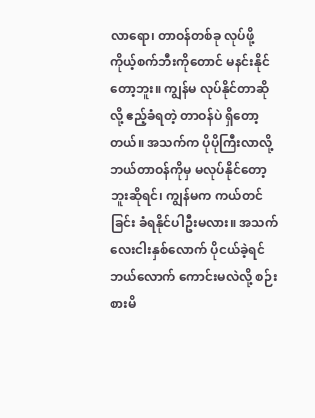လာရော၊ တာဝန်တစ်ခု လုပ်ဖို့ ကိုယ့်စက်ဘီးကိုတောင် မနင်းနိုင်တော့ဘူး။ ကျွန်မ လုပ်နိုင်တာဆိုလို့ ဧည့်ခံရတဲ့ တာဝန်ပဲ ရှိတော့တယ်။ အသက်က ပိုပိုကြီးလာလို့ ဘယ်တာဝန်ကိုမှ မလုပ်နိုင်တော့ဘူးဆိုရင်၊ ကျွန်မက ကယ်တင်ခြင်း ခံရနိုင်ပါဦးမလား။ အသက်လေးငါးနှစ်လောက် ပိုငယ်ခဲ့ရင် ဘယ်လောက် ကောင်းမလဲလို့ စဉ်းစားမိ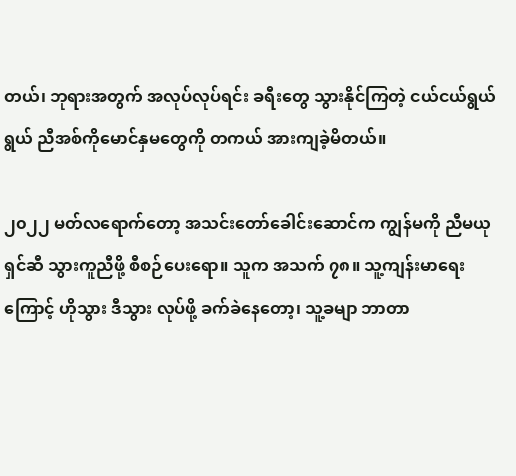တယ်၊ ဘုရားအတွက် အလုပ်လုပ်ရင်း ခရီးတွေ သွားနိုင်ကြတဲ့ ငယ်ငယ်ရွယ်ရွယ် ညီအစ်ကိုမောင်နှမတွေကို တကယ် အားကျခဲ့မိတယ်။

၂၀၂၂ မတ်လရောက်တော့ အသင်းတော်ခေါင်းဆောင်က ကျွန်မကို ညီမယုရှင်ဆီ သွားကူညီဖို့ စီစဉ်ပေးရော။ သူက အသက် ၇၈။ သူ့ကျန်းမာရေးကြောင့် ဟိုသွား ဒီသွား လုပ်ဖို့ ခက်ခဲနေတော့၊ သူ့ခမျာ ဘာတာ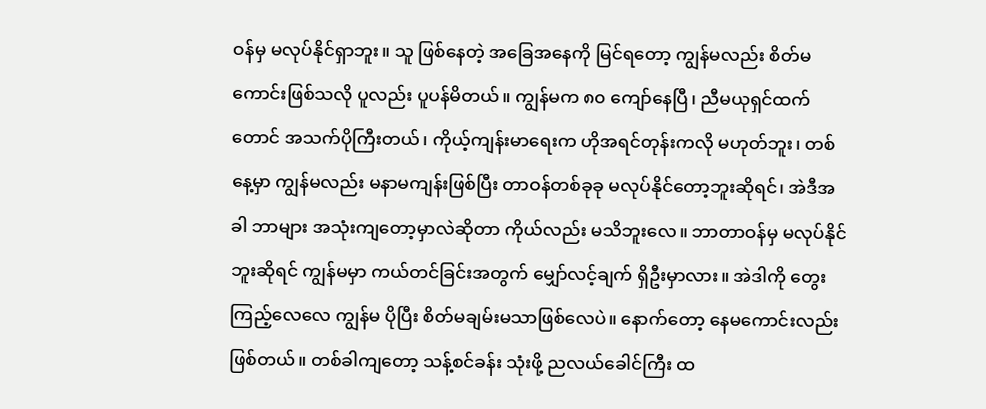ဝန်မှ မလုပ်နိုင်ရှာဘူး။ သူ ဖြစ်နေတဲ့ အခြေအနေကို မြင်ရတော့ ကျွန်မလည်း စိတ်မကောင်းဖြစ်သလို ပူလည်း ပူပန်မိတယ်။ ကျွန်မက ၈၀ ကျော်နေပြီ၊ ညီမယုရှင်ထက်တောင် အသက်ပိုကြီးတယ်၊ ကိုယ့်ကျန်းမာရေးက ဟိုအရင်တုန်းကလို မဟုတ်ဘူး၊ တစ်နေ့မှာ ကျွန်မလည်း မနာမကျန်းဖြစ်ပြီး တာဝန်တစ်ခုခု မလုပ်နိုင်တော့ဘူးဆိုရင်၊ အဲဒီအခါ ဘာများ အသုံးကျတော့မှာလဲဆိုတာ ကိုယ်လည်း မသိဘူးလေ။ ဘာတာဝန်မှ မလုပ်နိုင်ဘူးဆိုရင် ကျွန်မမှာ ကယ်တင်ခြင်းအတွက် မျှော်လင့်ချက် ရှိဦးမှာလား။ အဲဒါကို တွေးကြည့်လေလေ ကျွန်မ ပိုပြီး စိတ်မချမ်းမသာဖြစ်လေပဲ။ နောက်တော့ နေမကောင်းလည်း ဖြစ်တယ်။ တစ်ခါကျတော့ သန့်စင်ခန်း သုံးဖို့ ညလယ်ခေါင်ကြီး ထ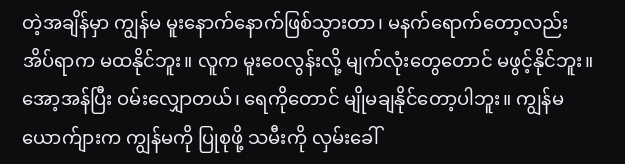တဲ့အချိန်မှာ ကျွန်မ မူးနောက်နောက်ဖြစ်သွားတာ၊ မနက်ရောက်တော့လည်း အိပ်ရာက မထနိုင်ဘူး။ လူက မူးဝေလွန်းလို့ မျက်လုံးတွေတောင် မဖွင့်နိုင်ဘူး။ အော့အန်ပြီး ဝမ်းလျှောတယ်၊ ရေကိုတောင် မျိုမချနိုင်တော့ပါဘူး။ ကျွန်မယောက်ျားက ကျွန်မကို ပြုစုဖို့ သမီးကို လှမ်းခေါ်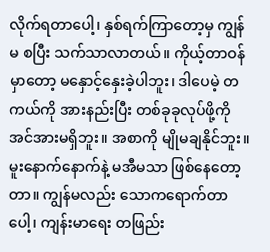လိုက်ရတာပေါ့၊ နှစ်ရက်ကြာတော့မှ ကျွန်မ စပြီး သက်သာလာတယ်။ ကိုယ့်တာဝန်မှာတော့ မနှောင့်နှေးခဲ့ပါဘူး၊ ဒါပေမဲ့ တကယ်ကို အားနည်းပြီး တစ်ခုခုလုပ်ဖို့ကို အင်အားမရှိဘူး။ အစာကို မျိုမချနိုင်ဘူး။ မူးနောက်နောက်နဲ့ မအီမသာ ဖြစ်နေတော့တာ။ ကျွန်မလည်း သောကရောက်တာပေါ့၊ ကျန်းမာရေး တဖြည်း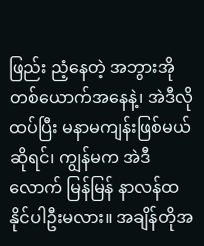ဖြည်း ညံ့နေတဲ့ အဘွားအိုတစ်ယောက်အနေနဲ့၊ အဲဒီလို ထပ်ပြီး မနာမကျန်းဖြစ်မယ်ဆိုရင်၊ ကျွန်မက အဲဒီလောက် မြန်မြန် နာလန်ထနိုင်ပါဦးမလား။ အချိန်တိုအ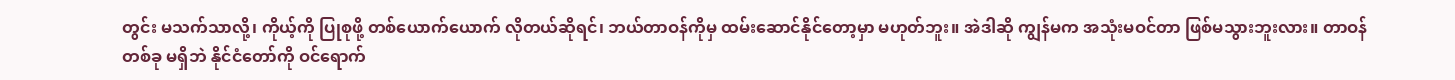တွင်း မသက်သာလို့၊ ကိုယ့်ကို ပြုစုဖို့ တစ်ယောက်ယောက် လိုတယ်ဆိုရင်၊ ဘယ်တာဝန်ကိုမှ ထမ်းဆောင်နိုင်တော့မှာ မဟုတ်ဘူး။ အဲဒါဆို ကျွန်မက အသုံးမဝင်တာ ဖြစ်မသွားဘူးလား။ တာဝန်တစ်ခု မရှိဘဲ နိုင်ငံတော်ကို ဝင်ရောက်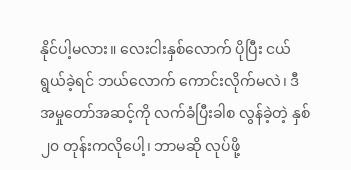နိုင်ပါ့မလား။ လေးငါးနှစ်လောက် ပိုပြီး ငယ်ရွယ်ခဲ့ရင် ဘယ်လောက် ကောင်းလိုက်မလဲ၊ ဒီအမှုတော်အဆင့်ကို လက်ခံပြီးခါစ လွန်ခဲ့တဲ့ နှစ် ၂၀ တုန်းကလိုပေါ့၊ ဘာမဆို လုပ်ဖို့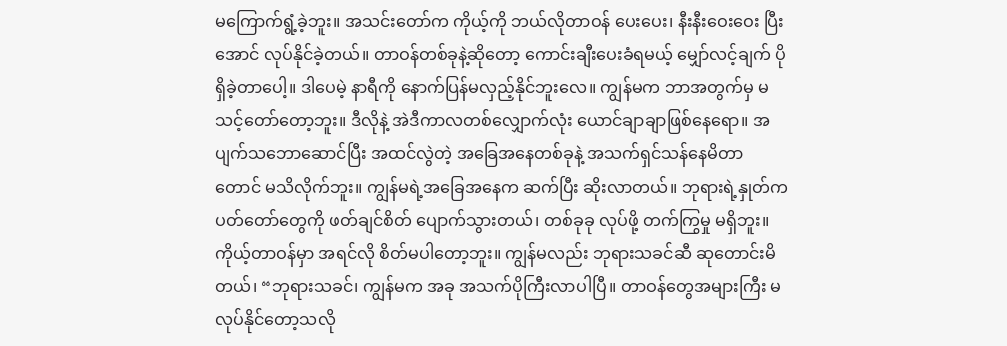မကြောက်ရွံ့ခဲ့ဘူး။ အသင်းတော်က ကိုယ့်ကို ဘယ်လိုတာဝန် ပေးပေး၊ နီးနီးဝေးဝေး ပြီးအောင် လုပ်နိုင်ခဲ့တယ်။ တာဝန်တစ်ခုနဲ့ဆိုတော့ ကောင်းချီးပေးခံရမယ့် မျှော်လင့်ချက် ပိုရှိခဲ့တာပေါ့။ ဒါပေမဲ့ နာရီကို နောက်ပြန်မလှည့်နိုင်ဘူးလေ။ ကျွန်မက ဘာအတွက်မှ မသင့်တော်တော့ဘူး။ ဒီလိုနဲ့ အဲဒီကာလတစ်လျှောက်လုံး ယောင်ချာချာဖြစ်နေရော။ အပျက်သဘောဆောင်ပြီး အထင်လွဲတဲ့ အခြေအနေတစ်ခုနဲ့ အသက်ရှင်သန်နေမိတာတောင် မသိလိုက်ဘူး။ ကျွန်မရဲ့အခြေအနေက ဆက်ပြီး ဆိုးလာတယ်။ ဘုရားရဲ့နှုတ်ကပတ်တော်တွေကို ဖတ်ချင်စိတ် ပျောက်သွားတယ်၊ တစ်ခုခု လုပ်ဖို့ တက်ကြွမှု မရှိဘူး။ ကိုယ့်တာဝန်မှာ အရင်လို စိတ်မပါတော့ဘူး။ ကျွန်မလည်း ဘုရားသခင်ဆီ ဆုတောင်းမိတယ်၊ “ဘုရားသခင်၊ ကျွန်မက အခု အသက်ပိုကြီးလာပါပြီ။ တာဝန်တွေအများကြီး မလုပ်နိုင်တော့သလို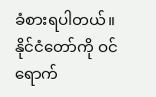ခံစားရပါတယ်။ နိုင်ငံတော်ကို ဝင်ရောက်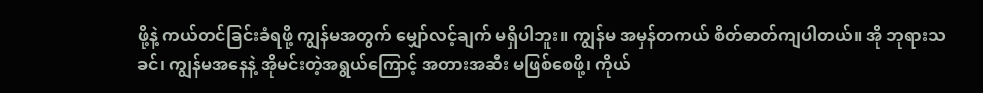ဖို့နဲ့ ကယ်တင်ခြင်းခံရဖို့ ကျွန်မအတွက် မျှော်လင့်ချက် မရှိပါဘူး။ ကျွန်မ အမှန်တကယ် စိတ်ဓာတ်ကျပါတယ်။ အို ဘုရားသခင်၊ ကျွန်မအနေနဲ့ အိုမင်းတဲ့အရွယ်ကြောင့် အတားအဆီး မဖြစ်စေဖို့၊ ကိုယ်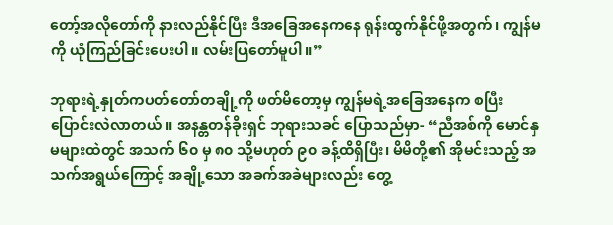တော့်အလိုတော်ကို နားလည်နိုင်ပြီး ဒီအခြေအနေကနေ ရုန်းထွက်နိုင်ဖို့အတွက်၊ ကျွန်မကို ယုံကြည်ခြင်းပေးပါ။ လမ်းပြတော်မူပါ။”

ဘုရားရဲ့နှုတ်ကပတ်တော်တချို့ကို ဖတ်မိတော့မှ ကျွန်မရဲ့အခြေအနေက စပြီး ပြောင်းလဲလာတယ်။ အနန္တတန်ခိုးရှင် ဘုရားသခင် ပြောသည်မှာ- “ညီအစ်ကို မောင်နှမများထဲတွင် အသက် ၆၀ မှ ၈၀ သို့မဟုတ် ၉၀ ခန့်ထိရှိပြီး၊ မိမိတို့၏ အိုမင်းသည့် အသက်အရွယ်ကြောင့် အချို့သော အခက်အခဲများလည်း တွေ့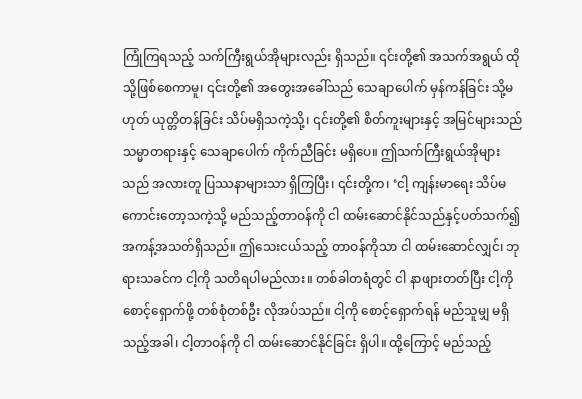ကြုံကြရသည့် သက်ကြီးရွယ်အိုများလည်း ရှိသည်။ ၎င်းတို့၏ အသက်အရွယ် ထိုသို့ဖြစ်စေကာမူ၊ ၎င်းတို့၏ အတွေးအခေါ်သည် သေချာပေါက် မှန်ကန်ခြင်း သို့မဟုတ် ယုတ္တိတန်ခြင်း သိပ်မရှိသကဲ့သို့၊ ၎င်းတို့၏ စိတ်ကူးများနှင့် အမြင်များသည် သမ္မာတရားနှင့် သေချာပေါက် ကိုက်ညီခြင်း မရှိပေ။ ဤသက်ကြီးရွယ်အိုများသည် အလားတူ ပြဿနာများသာ ရှိကြပြီး၊ ၎င်းတို့က၊ ‘ငါ့ ကျန်းမာရေး သိပ်မကောင်းတော့သကဲ့သို့ မည်သည့်တာဝန်ကို ငါ ထမ်းဆောင်နိုင်သည်နှင့်ပတ်သက်၍ အကန့်အသတ်ရှိသည်။ ဤသေးငယ်သည့် တာဝန်ကိုသာ ငါ ထမ်းဆောင်လျှင်၊ ဘုရားသခင်က ငါ့ကို သတိရပါမည်လား။ တစ်ခါတရံတွင် ငါ နာဖျားတတ်ပြီး ငါ့ကို စောင့်ရှောက်ဖို့ တစ်စုံတစ်ဦး လိုအပ်သည်။ ငါ့ကို စောင့်ရှောက်ရန် မည်သူမျှ မရှိသည့်အခါ၊ ငါ့တာဝန်ကို ငါ ထမ်းဆောင်နိုင်ခြင်း ရှိပါ။ ထို့ကြောင့် မည်သည့်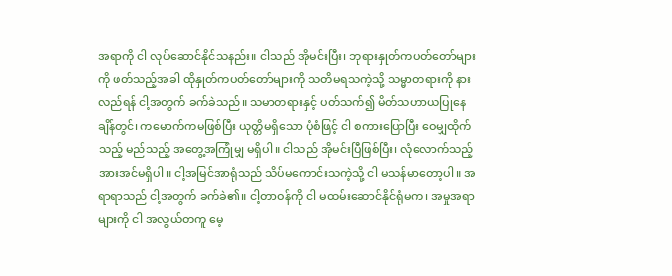အရာကို ငါ လုပ်ဆောင်နိုင်သနည်း။ ငါသည် အိုမင်းပြီး၊ ဘုရားနှုတ်ကပတ်တော်များကို ဖတ်သည့်အခါ ထိုနှုတ်ကပတ်တော်များကို သတိမရသကဲ့သို့ သမ္မာတရားကို နားလည်ရန် ငါ့အတွက် ခက်ခဲသည်။ သမာတရားနှင့် ပတ်သက်၍ မိတ်သဟာယပြုနေချိန်တွင်၊ ကမောက်ကမဖြစ်ပြီး ယုတ္တိမရှိသော ပုံစံဖြင့် ငါ စကားပြောပြီး ဝေမျှထိုက်သည့် မည်သည့် အတွေ့အကြုံမျှ မရှိပါ။ ငါသည် အိုမင်းပြီဖြစ်ပြီး၊ လုံလောက်သည့် အားအင်မရှိပါ။ ငါ့အမြင်အာရုံသည် သိပ်မကောင်းသကဲ့သို့ ငါ မသန်မာတော့ပါ။ အရာရာသည် ငါ့အတွက် ခက်ခဲ၏။ ငါ့တာဝန်ကို ငါ မထမ်းဆောင်နိုင်ရုံမက၊ အမှုအရာများကို ငါ အလွယ်တကူ မေ့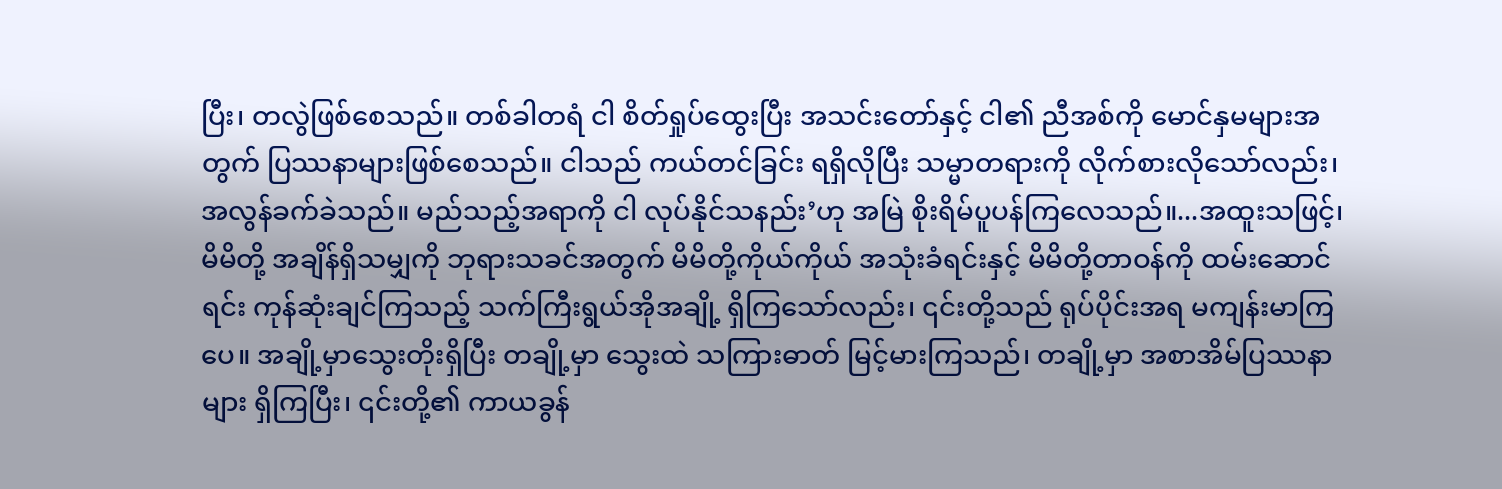ပြီး၊ တလွဲဖြစ်စေသည်။ တစ်ခါတရံ ငါ စိတ်ရှုပ်ထွေးပြီး အသင်းတော်နှင့် ငါ၏ ညီအစ်ကို မောင်နှမများအတွက် ပြဿနာများဖြစ်စေသည်။ ငါသည် ကယ်တင်ခြင်း ရရှိလိုပြီး သမ္မာတရားကို လိုက်စားလိုသော်လည်း၊ အလွန်ခက်ခဲသည်။ မည်သည့်အရာကို ငါ လုပ်နိုင်သနည်း’ဟု အမြဲ စိုးရိမ်ပူပန်ကြလေသည်။...အထူးသဖြင့်၊ မိမိတို့ အချိန်ရှိသမျှကို ဘုရားသခင်အတွက် မိမိတို့ကိုယ်ကိုယ် အသုံးခံရင်းနှင့် မိမိတို့တာဝန်ကို ထမ်းဆောင်ရင်း ကုန်ဆုံးချင်ကြသည့် သက်ကြီးရွယ်အိုအချို့ ရှိကြသော်လည်း၊ ၎င်းတို့သည် ရုပ်ပိုင်းအရ မကျန်းမာကြပေ။ အချို့မှာသွေးတိုးရှိပြီး တချို့မှာ သွေးထဲ သကြားဓာတ် မြင့်မားကြသည်၊ တချို့မှာ အစာအိမ်ပြဿနာများ ရှိကြပြီး၊ ၎င်းတို့၏ ကာယခွန်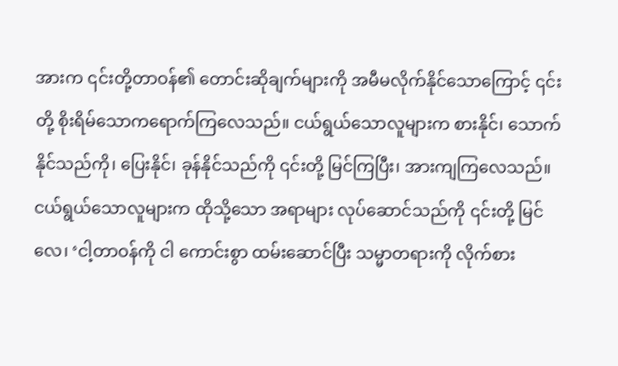အားက ၎င်းတို့တာဝန်၏ တောင်းဆိုချက်များကို အမီမလိုက်နိုင်သောကြောင့် ၎င်းတို့ စိုးရိမ်သောကရောက်ကြလေသည်။ ငယ်ရွယ်သောလူများက စားနိုင်၊ သောက်နိုင်သည်ကို၊ ပြေးနိုင်၊ ခုန်နိုင်သည်ကို ၎င်းတို့ မြင်ကြပြီး၊ အားကျကြလေသည်။ ငယ်ရွယ်သောလူများက ထိုသို့သော အရာများ လုပ်ဆောင်သည်ကို ၎င်းတို့ မြင်လေ၊ ‘ငါ့တာဝန်ကို ငါ ကောင်းစွာ ထမ်းဆောင်ပြီး သမ္မာတရားကို လိုက်စား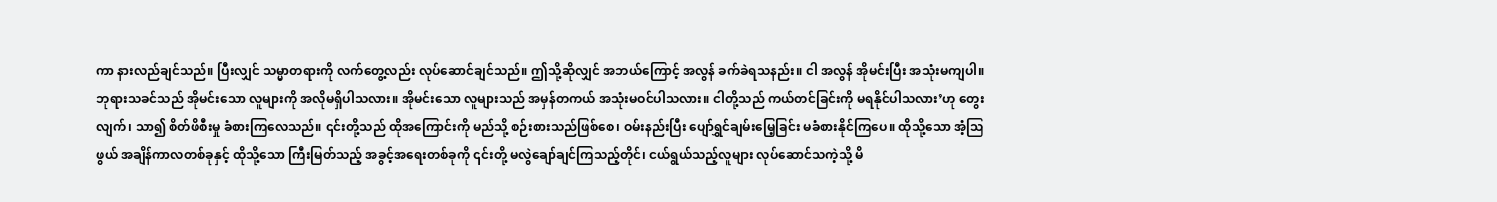ကာ နားလည်ချင်သည်။ ပြီးလျှင် သမ္မာတရားကို လက်တွေ့လည်း လုပ်ဆောင်ချင်သည်။ ဤသို့ဆိုလျှင် အဘယ်ကြောင့် အလွန် ခက်ခဲရသနည်း။ ငါ အလွန် အိုမင်းပြီး အသုံးမကျပါ။ ဘုရားသခင်သည် အိုမင်းသော လူများကို အလိုမရှိပါသလား။ အိုမင်းသော လူများသည် အမှန်တကယ် အသုံးမဝင်ပါသလား။ ငါတို့သည် ကယ်တင်ခြင်းကို မရနိုင်ပါသလား’ဟု တွေးလျက်၊ သာ၍ စိတ်ဖိစီးမှု ခံစားကြလေသည်။ ၎င်းတို့သည် ထိုအကြောင်းကို မည်သို့ စဉ်းစားသည်ဖြစ်စေ၊ ဝမ်းနည်းပြီး ပျော်ရွှင်ချမ်းမြေ့ခြင်း မခံစားနိုင်ကြပေ။ ထိုသို့သော အံ့ဩဖွယ် အချိန်ကာလတစ်ခုနှင့် ထိုသို့သော ကြီးမြတ်သည့် အခွင့်အရေးတစ်ခုကို ၎င်းတို့ မလွဲချော်ချင်ကြသည့်တိုင်၊ ငယ်ရွယ်သည့်လူများ လုပ်ဆောင်သကဲ့သို့ မိ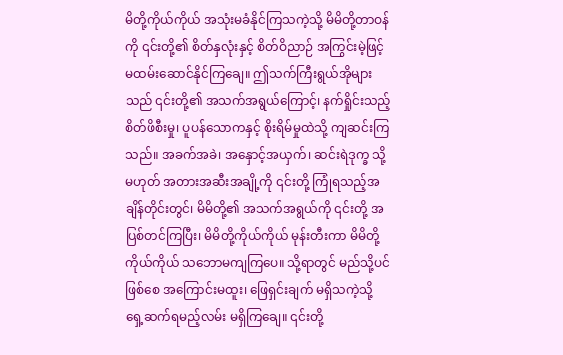မိတို့ကိုယ်ကိုယ် အသုံးမခံနိုင်ကြသကဲ့သို့ မိမိတို့တာဝန်ကို ၎င်းတို့၏ စိတ်နှလုံးနှင့် စိတ်ဝိညာဉ် အကြွင်းမဲ့ဖြင့် မထမ်းဆောင်နိုင်ကြချေ။ ဤသက်ကြီးရွယ်အိုများသည် ၎င်းတို့၏ အသက်အရွယ်ကြောင့်၊ နက်ရှိုင်းသည့် စိတ်ဖိစီးမှု၊ ပူပန်သောကနှင့် စိုးရိမ်မှုထဲသို့ ကျဆင်းကြသည်။ အခက်အခဲ၊ အနှောင့်အယှက်၊ ဆင်းရဲဒုက္ခ သို့မဟုတ် အတားအဆီးအချို့ကို ၎င်းတို့ ကြုံရသည့်အချိန်တိုင်းတွင်၊ မိမိတို့၏ အသက်အရွယ်ကို ၎င်းတို့ အပြစ်တင်ကြပြီး၊ မိမိတို့ကိုယ်ကိုယ် မုန်းတီးကာ မိမိတို့ကိုယ်ကိုယ် သဘောမကျကြပေ။ သို့ရာတွင် မည်သို့ပင်ဖြစ်စေ အကြောင်းမထူး၊ ဖြေရှင်းချက် မရှိသကဲ့သို့ ရှေ့ဆက်ရမည့်လမ်း မရှိကြချေ။ ၎င်းတို့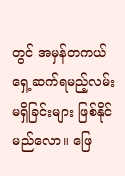တွင် အမှန်တကယ် ရှေ့ဆက်ရမည့်လမ်း မရှိခြင်းများ ဖြစ်နိုင်မည်လော။ ဖြေ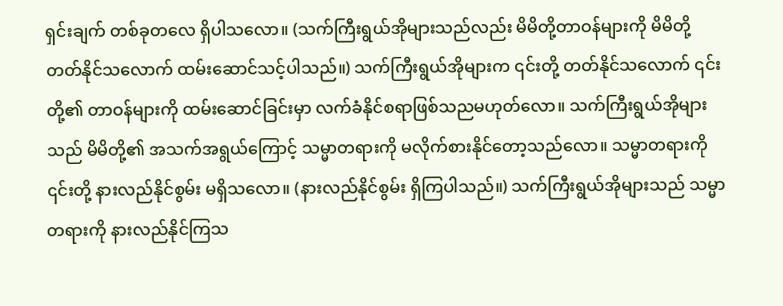ရှင်းချက် တစ်ခုတလေ ရှိပါသလော။ (သက်ကြီးရွယ်အိုများသည်လည်း မိမိတို့တာဝန်များကို မိမိတို့ တတ်နိုင်သလောက် ထမ်းဆောင်သင့်ပါသည်။) သက်ကြီးရွယ်အိုများက ၎င်းတို့ တတ်နိုင်သလောက် ၎င်းတို့၏ တာဝန်များကို ထမ်းဆောင်ခြင်းမှာ လက်ခံနိုင်စရာဖြစ်သညမဟုတ်လော။ သက်ကြီးရွယ်အိုများသည် မိမိတို့၏ အသက်အရွယ်ကြောင့် သမ္မာတရားကို မလိုက်စားနိုင်တော့သည်လော။ သမ္မာတရားကို ၎င်းတို့ နားလည်နိုင်စွမ်း မရှိသလော။ (နားလည်နိုင်စွမ်း ရှိကြပါသည်။) သက်ကြီးရွယ်အိုများသည် သမ္မာတရားကို နားလည်နိုင်ကြသ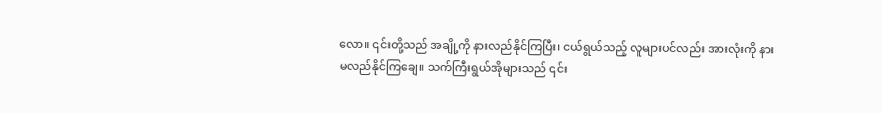လော။ ၎င်းတို့သည် အချို့ကို နားလည်နိုင်ကြပြီး၊ ငယ်ရွယ်သည့် လူများပင်လည်း အားလုံးကို နားမလည်နိုင်ကြချေ။ သက်ကြီးရွယ်အိုများသည် ၎င်း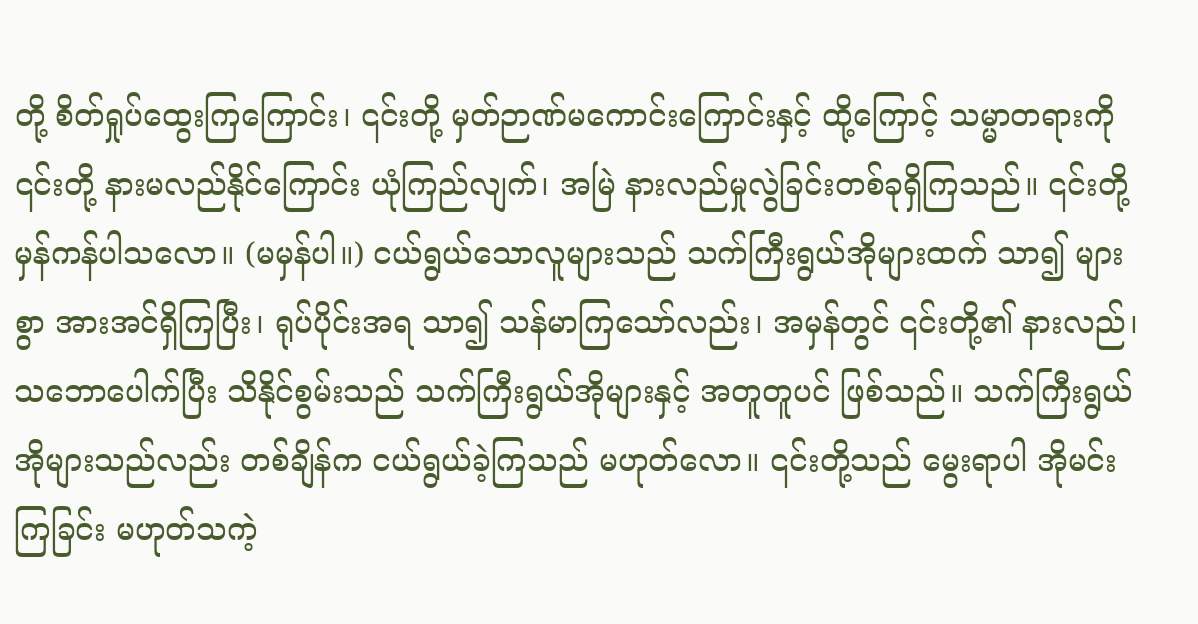တို့ စိတ်ရှုပ်ထွေးကြကြောင်း၊ ၎င်းတို့ မှတ်ဉာဏ်မကောင်းကြောင်းနှင့် ထို့ကြောင့် သမ္မာတရားကို ၎င်းတို့ နားမလည်နိုင်ကြောင်း ယုံကြည်လျက်၊ အမြဲ နားလည်မှုလွဲခြင်းတစ်ခုရှိကြသည်။ ၎င်းတို့ မှန်ကန်ပါသလော။ (မမှန်ပါ။) ငယ်ရွယ်သောလူများသည် သက်ကြီးရွယ်အိုများထက် သာ၍ များစွာ အားအင်ရှိကြပြီး၊ ရုပ်ပိုင်းအရ သာ၍ သန်မာကြသော်လည်း၊ အမှန်တွင် ၎င်းတို့၏ နားလည်၊ သဘောပေါက်ပြီး သိနိုင်စွမ်းသည် သက်ကြီးရွယ်အိုများနှင့် အတူတူပင် ဖြစ်သည်။ သက်ကြီးရွယ်အိုများသည်လည်း တစ်ချိန်က ငယ်ရွယ်ခဲ့ကြသည် မဟုတ်လော။ ၎င်းတို့သည် မွေးရာပါ အိုမင်းကြခြင်း မဟုတ်သကဲ့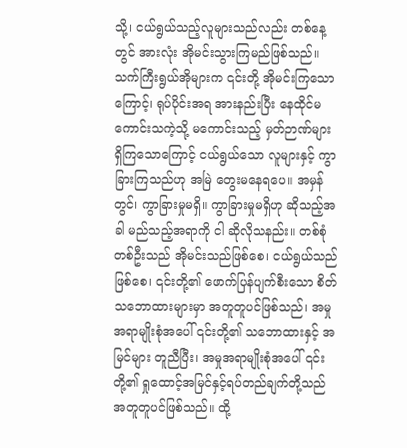သို့၊ ငယ်ရွယ်သည့်လူများသည်လည်း တစ်နေ့တွင် အားလုံး အိုမင်းသွားကြမည်ဖြစ်သည်။ သက်ကြီးရွယ်အိုများက ၎င်းတို့ အိုမင်းကြသောကြောင့်၊ ရုပ်ပိုင်းအရ အားနည်းပြီး နေထိုင်မကောင်းသကဲ့သို့ မကောင်းသည့် မှတ်ဉာဏ်များ ရှိကြသောကြောင့် ငယ်ရွယ်သော လူများနှင့် ကွာခြားကြသည်ဟု အမြဲ တွေးမနေရပေ။ အမှန်တွင်၊ ကွာခြားမှုမရှိ။ ကွာခြားမှုမရှိဟု ဆိုသည့်အခါ မည်သည့်အရာကို ငါ ဆိုလိုသနည်း။ တစ်စုံတစ်ဦးသည် အိုမင်းသည်ဖြစ်စေ၊ ငယ်ရွယ်သည်ဖြစ်စေ၊ ၎င်းတို့၏ ဖောက်ပြန်ပျက်စီးသော စိတ်သဘောထားများမှာ အတူတူပင်ဖြစ်သည်၊ အမှုအရာမျိုးစုံအပေါ် ၎င်းတို့၏ သဘောထားနှင့် အမြင်များ တူညီပြီး၊ အမှုအရာမျိုးစုံအပေါ် ၎င်းတို့၏ ရှုထောင့်အမြင်နှင့်ရပ်တည်ချက်တို့သည် အတူတူပင်ဖြစ်သည်။ ထို့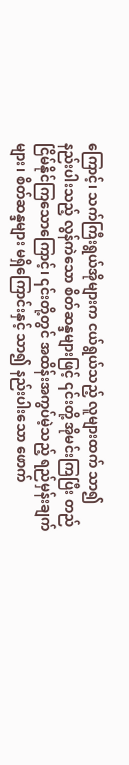ကြောင့်၊ သက်ကြီးရွယ်အိုများက ငယ်ရွယ်သည့် လူများထက် သာ၍ နည်းပါးသည့် လွန်ကဲသော စိတ်ဆန္ဒများဖြင့် ၎င်းတို့ အိုမင်းကြပြီး တည်ငြိမ်နိုင်ကြသောကြောင့်၊ ၎င်းတို့တွင် အထိန်းအကွပ်မဲ့သည့် ရည်မှန်းချက်များ၊ စိတ်ဆန္ဒများ မရှိကြောင်းနှင့် သာ၍ နည်းပါးသော ဖောက်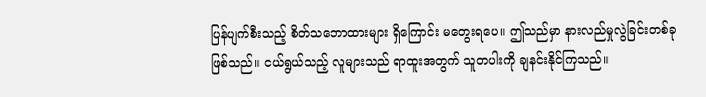ပြန်ပျက်စီးသည့် စိတ်သဘောထားများ ရှိကြောင်း မတွေးရပေ။ ဤသည်မှာ နားလည်မှုလွဲခြင်းတစ်ခု ဖြစ်သည်။ ငယ်ရွယ်သည့် လူများသည် ရာထူးအတွက် သူတပါးကို ချနင်းနိုင်ကြသည်။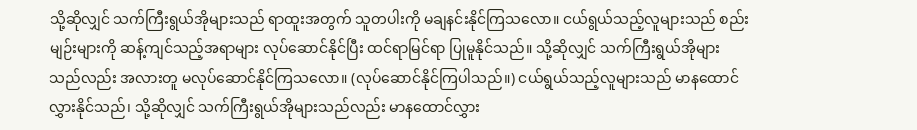သို့ဆိုလျှင် သက်ကြီးရွယ်အိုများသည် ရာထူးအတွက် သူတပါးကို မချနင်းနိုင်ကြသလော။ ငယ်ရွယ်သည့်လူများသည် စည်းမျဉ်းများကို ဆန့်ကျင်သည့်အရာများ လုပ်ဆောင်နိုင်ပြီး ထင်ရာမြင်ရာ ပြုမူနိုင်သည်။ သို့ဆိုလျှင် သက်ကြီးရွယ်အိုများသည်လည်း အလားတူ မလုပ်ဆောင်နိုင်ကြသလော။ (လုပ်ဆောင်နိုင်ကြပါသည်။) ငယ်ရွယ်သည့်လူများသည် မာနထောင်လွှားနိုင်သည်၊ သို့ဆိုလျှင် သက်ကြီးရွယ်အိုများသည်လည်း မာနထောင်လွှား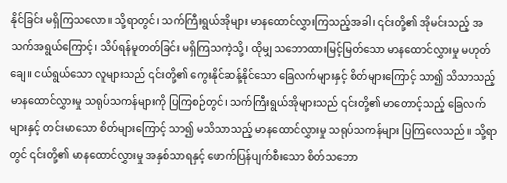နိုင်ခြင်း မရှိကြသလော။ သို့ရာတွင်၊ သက်ကြီးရွယ်အိုများ မာနထောင်လွှားကြသည့်အခါ၊ ၎င်းတို့၏ အိုမင်းသည့် အသက်အရွယ်ကြောင့်၊ သိပ်ရန်မူတတ်ခြင်း မရှိကြသကဲ့သို့၊ ထိုမျှ သဘောထားမြင့်မြတ်သော မာနထောင်လွှားမှု မဟုတ်ချေ။ ငယ်ရွယ်သော လူများသည် ၎င်းတို့၏ ကွေးနိုင်ဆန့်နိုင်သော ခြေလက်များနှင့် စိတ်များကြောင့် သာ၍ သိသာသည့် မာနထောင်လွှားမှု သရုပ်သကန်များကို ပြကြစဉ်တွင်၊ သက်ကြီးရွယ်အိုများသည် ၎င်းတို့၏ မာတောင့်သည့် ခြေလက်များနှင့် တင်းမာသော စိတ်များကြောင့် သာ၍ မသိသာသည့် မာနထောင်လွှားမှု သရုပ်သကန်များ ပြကြလေသည်။ သို့ရာတွင် ၎င်းတို့၏ မာနထောင်လွှားမှု အနှစ်သာရနှင့် ဖောက်ပြန်ပျက်စီးသော စိတ်သဘော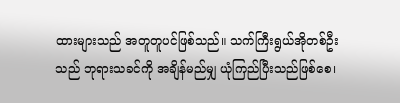ထားများသည် အတူတူပင်ဖြစ်သည်။ သက်ကြီးရွယ်အိုတစ်ဦးသည် ဘုရားသခင်ကို အချိန်မည်မျှ ယုံကြည်ပြီးသည်ဖြစ်စေ၊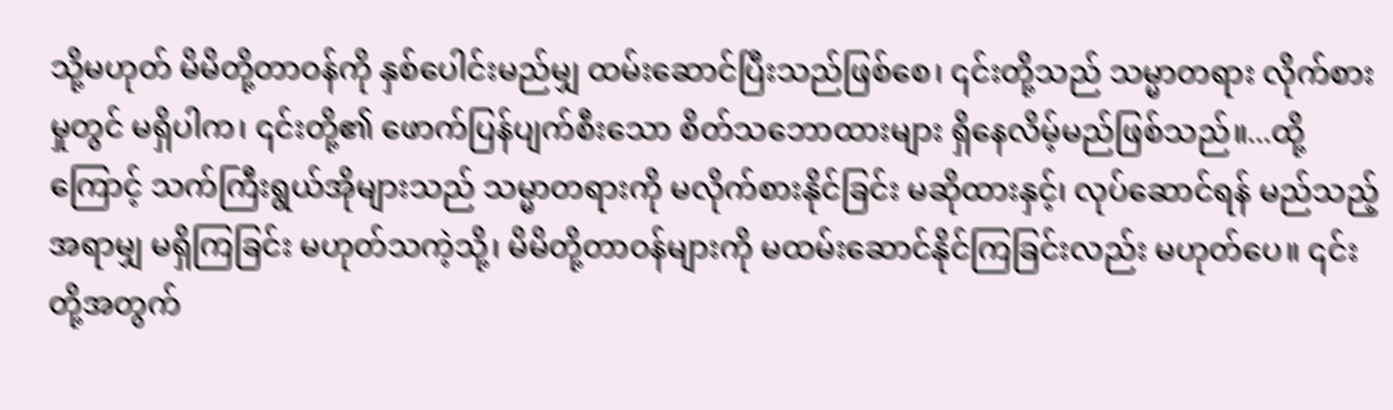သို့မဟုတ် မိမိတို့တာဝန်ကို နှစ်ပေါင်းမည်မျှ ထမ်းဆောင်ပြီးသည်ဖြစ်စေ၊ ၎င်းတို့သည် သမ္မာတရား လိုက်စားမှုတွင် မရှိပါက၊ ၎င်းတို့၏ ဖောက်ပြန်ပျက်စီးသော စိတ်သဘောထားများ ရှိနေလိမ့်မည်ဖြစ်သည်။...ထို့ကြောင့် သက်ကြီးရွယ်အိုများသည် သမ္မာတရားကို မလိုက်စားနိုင်ခြင်း မဆိုထားနှင့်၊ လုပ်ဆောင်ရန် မည်သည့်အရာမျှ မရှိကြခြင်း မဟုတ်သကဲ့သို့၊ မိမိတို့တာဝန်များကို မထမ်းဆောင်နိုင်ကြခြင်းလည်း မဟုတ်ပေ။ ၎င်းတို့အတွက်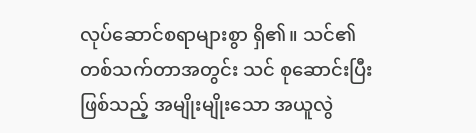လုပ်ဆောင်စရာများစွာ ရှိ၏။ သင်၏ တစ်သက်တာအတွင်း သင် စုဆောင်းပြီးဖြစ်သည့် အမျိုးမျိုးသော အယူလွဲ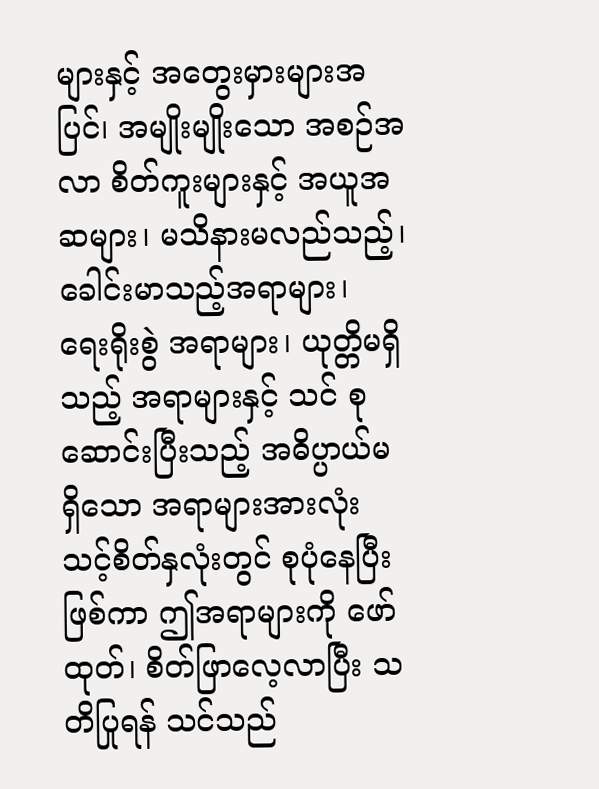များနှင့် အတွေးမှားများအပြင်၊ အမျိုးမျိုးသော အစဉ်အလာ စိတ်ကူးများနှင့် အယူအဆများ၊ မသိနားမလည်သည့်၊ ခေါင်းမာသည့်အရာများ၊ ရေးရိုးစွဲ အရာများ၊ ယုတ္တိမရှိသည့် အရာများနှင့် သင် စုဆောင်းပြီးသည့် အဓိပ္ပာယ်မရှိသော အရာများအားလုံး သင့်စိတ်နှလုံးတွင် စုပုံနေပြီးဖြစ်ကာ ဤအရာများကို ဖော်ထုတ်၊ စိတ်ဖြာလေ့လာပြီး သတိပြုရန် သင်သည်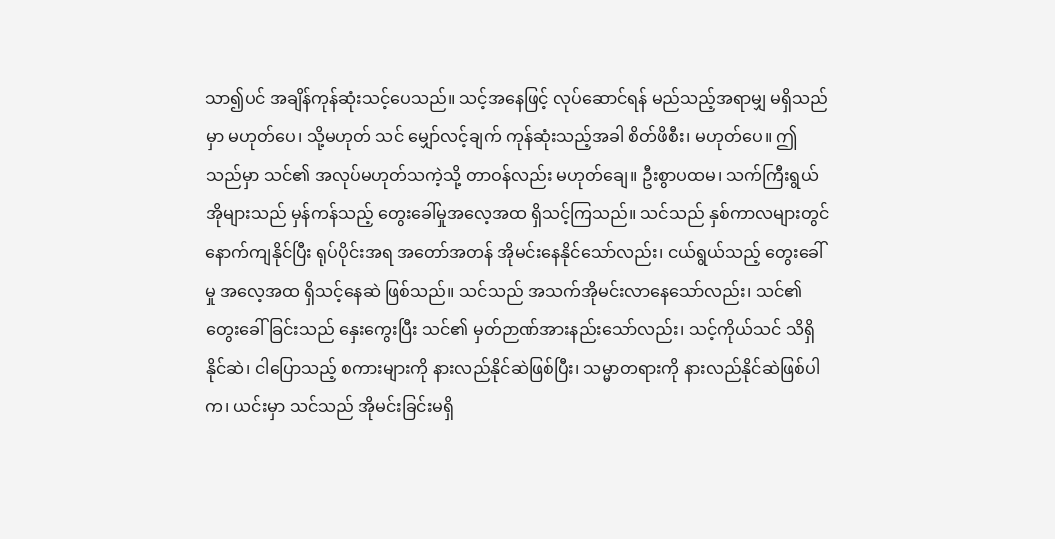သာ၍ပင် အချိန်ကုန်ဆုံးသင့်ပေသည်။ သင့်အနေဖြင့် လုပ်ဆောင်ရန် မည်သည့်အရာမျှ မရှိသည်မှာ မဟုတ်ပေ၊ သို့မဟုတ် သင် မျှော်လင့်ချက် ကုန်ဆုံးသည့်အခါ စိတ်ဖိစီး၊ မဟုတ်ပေ။ ဤသည်မှာ သင်၏ အလုပ်မဟုတ်သကဲ့သို့ တာဝန်လည်း မဟုတ်ချေ။ ဦးစွာပထမ၊ သက်ကြီးရွယ်အိုများသည် မှန်ကန်သည့် တွေးခေါ်မှုအလေ့အထ ရှိသင့်ကြသည်။ သင်သည် နှစ်ကာလများတွင်နောက်ကျနိုင်ပြီး ရုပ်ပိုင်းအရ အတော်အတန် အိုမင်းနေနိုင်သော်လည်း၊ ငယ်ရွယ်သည့် တွေးခေါ်မှု အလေ့အထ ရှိသင့်နေဆဲ ဖြစ်သည်။ သင်သည် အသက်အိုမင်းလာနေသော်လည်း၊ သင်၏ တွေးခေါ်ခြင်းသည် နှေးကွေးပြီး သင်၏ မှတ်ဉာဏ်အားနည်းသော်လည်း၊ သင့်ကိုယ်သင် သိရှိနိုင်ဆဲ၊ ငါပြောသည့် စကားများကို နားလည်နိုင်ဆဲဖြစ်ပြီး၊ သမ္မာတရားကို နားလည်နိုင်ဆဲဖြစ်ပါက၊ ယင်းမှာ သင်သည် အိုမင်းခြင်းမရှိ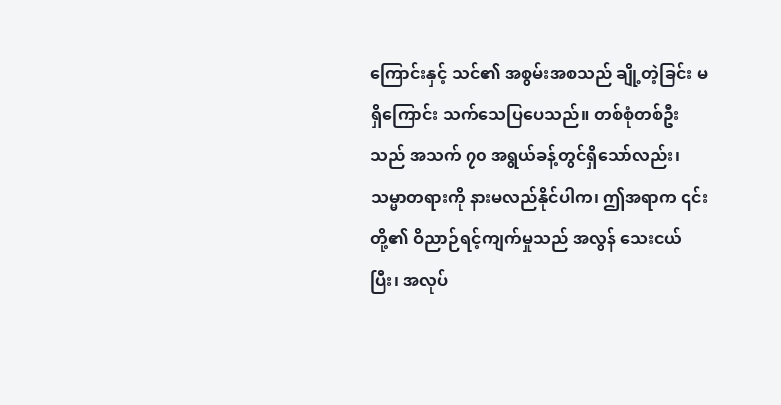ကြောင်းနှင့် သင်၏ အစွမ်းအစသည် ချို့တဲ့ခြင်း မရှိကြောင်း သက်သေပြပေသည်။ တစ်စုံတစ်ဦးသည် အသက် ၇၀ အရွယ်ခန့်တွင်ရှိသော်လည်း၊ သမ္မာတရားကို နားမလည်နိုင်ပါက၊ ဤအရာက ၎င်းတို့၏ ဝိညာဉ်ရင့်ကျက်မှုသည် အလွန် သေးငယ်ပြီး၊ အလုပ်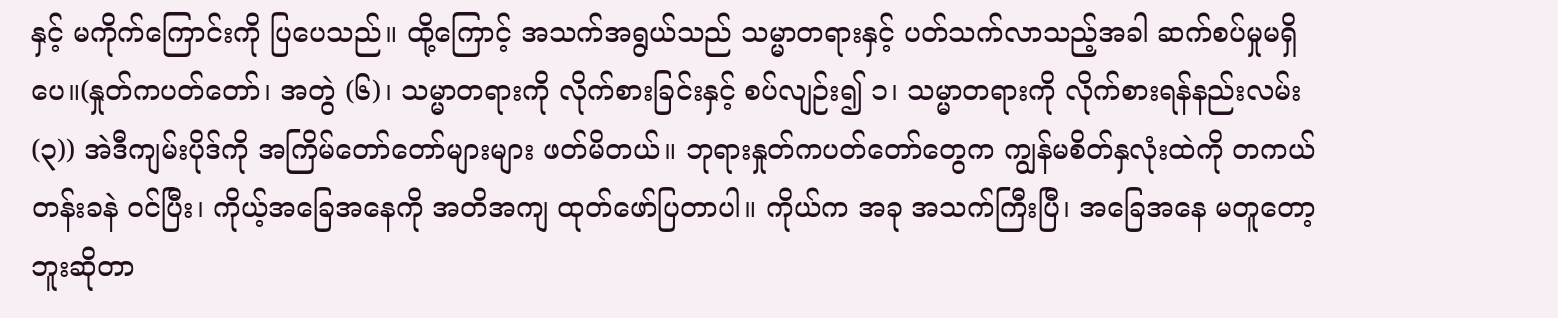နှင့် မကိုက်ကြောင်းကို ပြပေသည်။ ထို့ကြောင့် အသက်အရွယ်သည် သမ္မာတရားနှင့် ပတ်သက်လာသည့်အခါ ဆက်စပ်မှုမရှိပေ။(နှုတ်ကပတ်တော်၊ အတွဲ (၆)၊ သမ္မာတရားကို လိုက်စားခြင်းနှင့် စပ်လျဉ်း၍ ၁၊ သမ္မာတရားကို လိုက်စားရန်နည်းလမ်း (၃)) အဲဒီကျမ်းပိုဒ်ကို အကြိမ်တော်တော်များများ ဖတ်မိတယ်။ ဘုရားနှုတ်ကပတ်တော်တွေက ကျွန်မစိတ်နှလုံးထဲကို တကယ် တန်းခနဲ ဝင်ပြီး၊ ကိုယ့်အခြေအနေကို အတိအကျ ထုတ်ဖော်ပြတာပါ။ ကိုယ်က အခု အသက်ကြီးပြီ၊ အခြေအနေ မတူတော့ဘူးဆိုတာ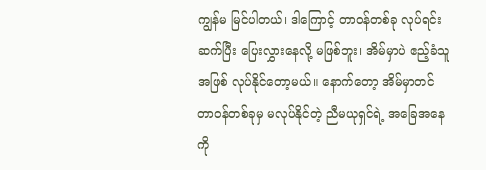ကျွန်မ မြင်ပါတယ်၊ ဒါကြောင့် တာဝန်တစ်ခု လုပ်ရင်း ဆက်ပြီး ပြေးလွှားနေလို့ မဖြစ်ဘူး၊ အိမ်မှာပဲ ဧည့်ခံသူအဖြစ် လုပ်နိုင်တော့မယ်။ နောက်တော့ အိမ်မှာတင် တာဝန်တစ်ခုမှ မလုပ်နိုင်တဲ့ ညီမယုရှင်ရဲ့ အခြေအနေကို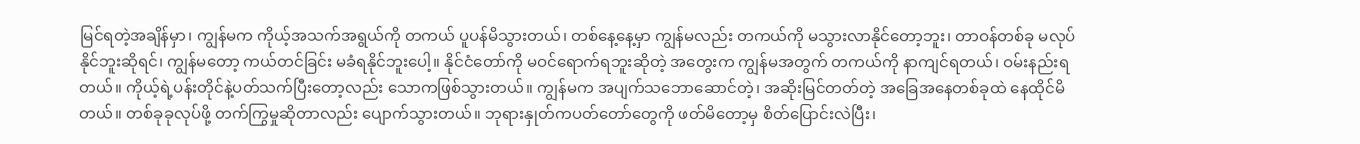မြင်ရတဲ့အချိန်မှာ၊ ကျွန်မက ကိုယ့်အသက်အရွယ်ကို တကယ် ပူပန်မိသွားတယ်၊ တစ်နေ့နေ့မှာ ကျွန်မလည်း တကယ်ကို မသွားလာနိုင်တော့ဘူး၊ တာဝန်တစ်ခု မလုပ်နိုင်ဘူးဆိုရင်၊ ကျွန်မတော့ ကယ်တင်ခြင်း မခံရနိုင်ဘူးပေါ့။ နိုင်ငံတော်ကို မဝင်ရောက်ရဘူးဆိုတဲ့ အတွေးက ကျွန်မအတွက် တကယ်ကို နာကျင်ရတယ်၊ ဝမ်းနည်းရတယ်။ ကိုယ့်ရဲ့ပန်းတိုင်နဲ့ပတ်သက်ပြီးတော့လည်း သောကဖြစ်သွားတယ်။ ကျွန်မက အပျက်သဘောဆောင်တဲ့၊ အဆိုးမြင်တတ်တဲ့ အခြေအနေတစ်ခုထဲ နေထိုင်မိတယ်။ တစ်ခုခုလုပ်ဖို့ တက်ကြွမှုဆိုတာလည်း ပျောက်သွားတယ်။ ဘုရားနှုတ်ကပတ်တော်တွေကို ဖတ်မိတော့မှ စိတ်ပြောင်းလဲပြီး၊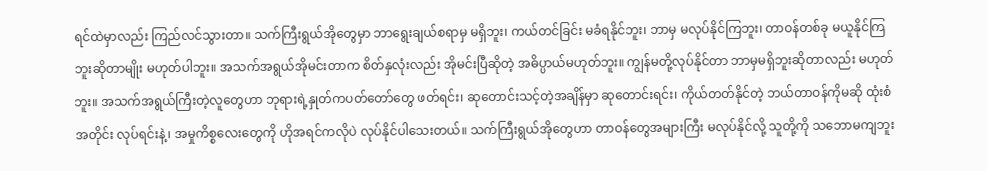ရင်ထဲမှာလည်း ကြည်လင်သွားတာ။ သက်ကြီးရွယ်အိုတွေမှာ ဘာရွေးချယ်စရာမှ မရှိဘူး၊ ကယ်တင်ခြင်း မခံရနိုင်ဘူး၊ ဘာမှ မလုပ်နိုင်ကြဘူး၊ တာဝန်တစ်ခု မယူနိုင်ကြဘူးဆိုတာမျိုး မဟုတ်ပါဘူး။ အသက်အရွယ်အိုမင်းတာက စိတ်နှလုံးလည်း အိုမင်းပြီဆိုတဲ့ အဓိပ္ပာယ်မဟုတ်ဘူး။ ကျွန်မတို့လုပ်နိုင်တာ ဘာမှမရှိဘူးဆိုတာလည်း မဟုတ်ဘူး။ အသက်အရွယ်ကြီးတဲ့လူတွေဟာ ဘုရားရဲ့နှုတ်ကပတ်တော်တွေ ဖတ်ရင်း၊ ဆုတောင်းသင့်တဲ့အချိန်မှာ ဆုတောင်းရင်း၊ ကိုယ်တတ်နိုင်တဲ့ ဘယ်တာဝန်ကိုမဆို ထုံးစံအတိုင်း လုပ်ရင်းနဲ့၊ အမှုကိစ္စလေးတွေကို ဟိုအရင်ကလိုပဲ လုပ်နိုင်ပါသေးတယ်။ သက်ကြီးရွယ်အိုတွေဟာ တာဝန်တွေအများကြီး မလုပ်နိုင်လို့ သူတို့ကို သဘောမကျဘူး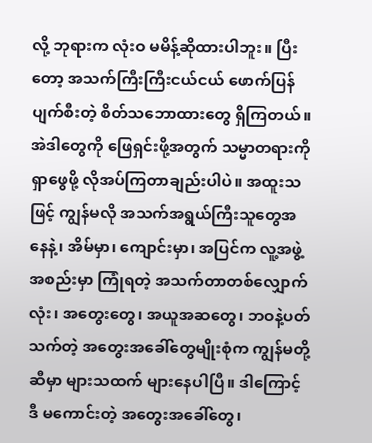လို့ ဘုရားက လုံးဝ မမိန့်ဆိုထားပါဘူး။ ပြီးတော့ အသက်ကြီးကြီးငယ်ငယ် ဖောက်ပြန်ပျက်စီးတဲ့ စိတ်သဘောထားတွေ ရှိကြတယ်။ အဲဒါတွေကို ဖြေရှင်းဖို့အတွက် သမ္မာတရားကို ရှာဖွေဖို့ လိုအပ်ကြတာချည်းပါပဲ။ အထူးသဖြင့် ကျွန်မလို အသက်အရွယ်ကြီးသူတွေအနေနဲ့၊ အိမ်မှာ၊ ကျောင်းမှာ၊ အပြင်က လူ့အဖွဲ့အစည်းမှာ ကြုံရတဲ့ အသက်တာတစ်လျှောက်လုံး၊ အတွေးတွေ၊ အယူအဆတွေ၊ ဘဝနဲ့ပတ်သက်တဲ့ အတွေးအခေါ်တွေမျိုးစုံက ကျွန်မတို့ဆီမှာ များသထက် များနေပါပြီ။ ဒါကြောင့် ဒီ မကောင်းတဲ့ အတွေးအခေါ်တွေ၊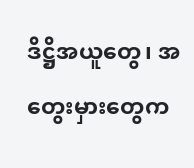ဒိဋ္ဌိအယူတွေ၊ အတွေးမှားတွေက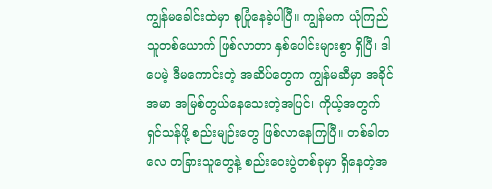ကျွန်မခေါင်းထဲမှာ စုပြုံနေခဲ့ပါပြီ။ ကျွန်မက ယုံကြည်သူတစ်ယောက် ဖြစ်လာတာ နှစ်ပေါင်းများစွာ ရှိပြီ၊ ဒါပေမဲ့ ဒီမကောင်းတဲ့ အဆိပ်တွေက ကျွန်မဆီမှာ အခိုင်အမာ အမြစ်တွယ်နေသေးတဲ့အပြင်၊ ကိုယ့်အတွက် ရှင်သန်ဖို့ စည်းမျဉ်းတွေ ဖြစ်လာနေကြပြီ။ တစ်ခါတလေ တခြားသူတွေနဲ့ စည်းဝေးပွဲတစ်ခုမှာ ရှိနေတဲ့အ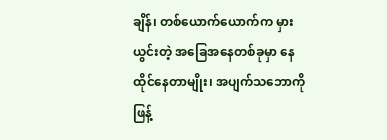ချိန်၊ တစ်ယောက်ယောက်က မှားယွင်းတဲ့ အခြေအနေတစ်ခုမှာ နေထိုင်နေတာမျိုး၊ အပျက်သဘောကို ဖြန့်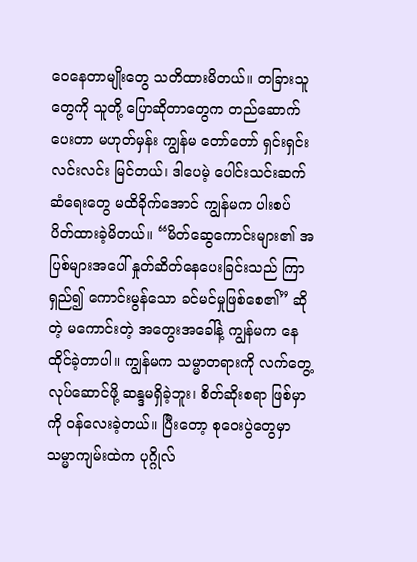ဝေနေတာမျိုးတွေ သတိထားမိတယ်။ တခြားသူတွေကို သူတို့ ပြောဆိုတာတွေက တည်ဆောက်ပေးတာ မဟုတ်မှန်း ကျွန်မ တော်တော် ရှင်းရှင်းလင်းလင်း မြင်တယ်၊ ဒါပေမဲ့ ပေါင်းသင်းဆက်ဆံရေးတွေ မထိခိုက်အောင် ကျွန်မက ပါးစပ်ပိတ်ထားခဲ့မိတယ်။ “မိတ်ဆွေကောင်းများ၏ အပြစ်များအပေါ် နှုတ်ဆိတ်နေပေးခြင်းသည် ကြာရှည်၍ ကောင်းမွန်သော ခင်မင်မှုဖြစ်စေ၏” ဆိုတဲ့ မကောင်းတဲ့ အတွေးအခေါ်နဲ့ ကျွန်မက နေထိုင်ခဲ့တာပါ။ ကျွန်မက သမ္မာတရားကို လက်တွေ့လုပ်ဆောင်ဖို့ ဆန္ဒမရှိခဲ့ဘူး၊ စိတ်ဆိုးစရာ ဖြစ်မှာကို ဝန်လေးခဲ့တယ်။ ပြီးတော့ စုဝေးပွဲတွေမှာ သမ္မာကျမ်းထဲက ပုဂ္ဂိုလ်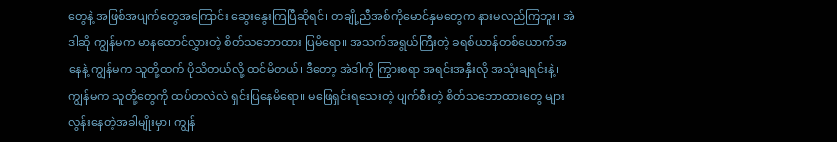တွေနဲ့ အဖြစ်အပျက်တွေအကြောင်း ဆွေးနွေးကြပြီဆိုရင်၊ တချို့ညီအစ်ကိုမောင်နှမတွေက နားမလည်ကြဘူး၊ အဲဒါဆို ကျွန်မက မာနထောင်လွှားတဲ့ စိတ်သဘောထား ပြမိရော။ အသက်အရွယ်ကြီးတဲ့ ခရစ်ယာန်တစ်ယောက်အနေနဲ့ ကျွန်မက သူတို့ထက် ပိုသိတယ်လို့ ထင်မိတယ်၊ ဒီတော့ အဲဒါကို ကြွားစရာ အရင်းအနှီးလို အသုံးချရင်းနဲ့၊ ကျွန်မက သူတို့တွေကို ထပ်တလဲလဲ ရှင်းပြနေမိရော။ မဖြေရှင်းရသေးတဲ့ ပျက်စီးတဲ့ စိတ်သဘောထားတွေ များလွန်းနေတဲ့အခါမျိုးမှာ၊ ကျွန်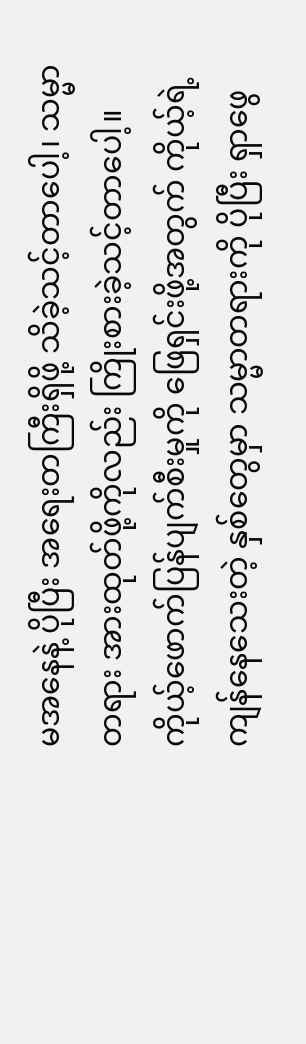မအနေနဲ့ ပိုပြီး အရေးတကြီးရှိဖို့ သိခဲ့သင့်တာပေါ့၊ သမ္မာတရား အားထုတ်ဖို့ကိုလည်း ကြိုးစားခဲ့သင့်တာပေါ့။ ကိုယ့်ဖောက်ပြန်ပျက်စီးမှုကို ဖြေရှင်းဖို့အတွက် ကိုယ့်ရဲ့ကျန်နေသေးတဲ့ နှစ်တွေမှာ သမ္မာတရားကို ပိုပြီး ရှာဖွေ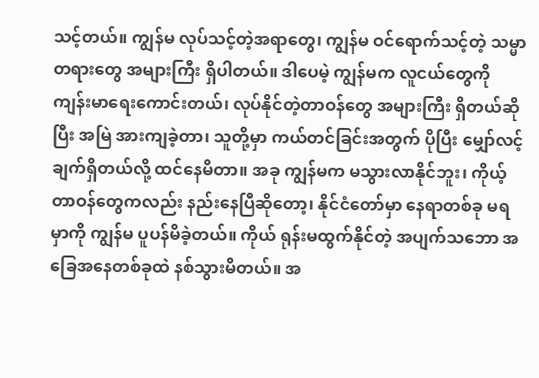သင့်တယ်။ ကျွန်မ လုပ်သင့်တဲ့အရာတွေ၊ ကျွန်မ ဝင်ရောက်သင့်တဲ့ သမ္မာတရားတွေ အများကြီး ရှိပါတယ်။ ဒါပေမဲ့ ကျွန်မက လူငယ်တွေကို ကျန်းမာရေးကောင်းတယ်၊ လုပ်နိုင်တဲ့တာဝန်တွေ အများကြီး ရှိတယ်ဆိုပြီး အမြဲ အားကျခဲ့တာ၊ သူတို့မှာ ကယ်တင်ခြင်းအတွက် ပိုပြီး မျှော်လင့်ချက်ရှိတယ်လို့ ထင်နေမိတာ။ အခု ကျွန်မက မသွားလာနိုင်ဘူး၊ ကိုယ့်တာဝန်တွေကလည်း နည်းနေပြီဆိုတော့၊ နိုင်ငံတော်မှာ နေရာတစ်ခု မရမှာကို ကျွန်မ ပူပန်မိခဲ့တယ်။ ကိုယ် ရုန်းမထွက်နိုင်တဲ့ အပျက်သဘော အခြေအနေတစ်ခုထဲ နစ်သွားမိတယ်။ အ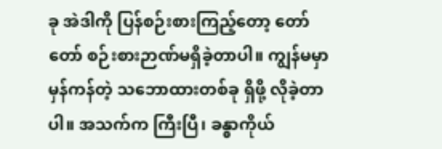ခု အဲဒါကို ပြန်စဉ်းစားကြည့်တော့ တော်တော် စဉ်းစားဉာဏ်မရှိခဲ့တာပါ။ ကျွန်မမှာ မှန်ကန်တဲ့ သဘောထားတစ်ခု ရှိဖို့ လိုခဲ့တာပါ။ အသက်က ကြီးပြီ၊ ခန္ဓာကိုယ်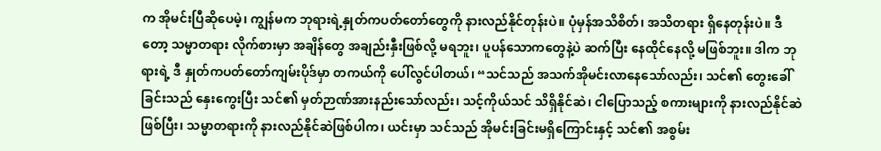က အိုမင်းပြီဆိုပေမဲ့၊ ကျွန်မက ဘုရားရဲ့နှုတ်ကပတ်တော်တွေကို နားလည်နိုင်တုန်းပဲ။ ပုံမှန်အသိစိတ်၊ အသိတရား ရှိနေတုန်းပဲ။ ဒီတော့ သမ္မာတရား လိုက်စားမှာ အချိန်တွေ အချည်းနှီးဖြစ်လို့ မရဘူး၊ ပူပန်သောကတွေနဲ့ပဲ ဆက်ပြီး နေထိုင်နေလို့ မဖြစ်ဘူး။ ဒါက ဘုရားရဲ့ ဒီ နှုတ်ကပတ်တော်ကျမ်းပိုဒ်မှာ တကယ်ကို ပေါ်လွင်ပါတယ်၊ “သင်သည် အသက်အိုမင်းလာနေသော်လည်း၊ သင်၏ တွေးခေါ်ခြင်းသည် နှေးကွေးပြီး သင်၏ မှတ်ဉာဏ်အားနည်းသော်လည်း၊ သင့်ကိုယ်သင် သိရှိနိုင်ဆဲ၊ ငါပြောသည့် စကားများကို နားလည်နိုင်ဆဲဖြစ်ပြီး၊ သမ္မာတရားကို နားလည်နိုင်ဆဲဖြစ်ပါက၊ ယင်းမှာ သင်သည် အိုမင်းခြင်းမရှိကြောင်းနှင့် သင်၏ အစွမ်း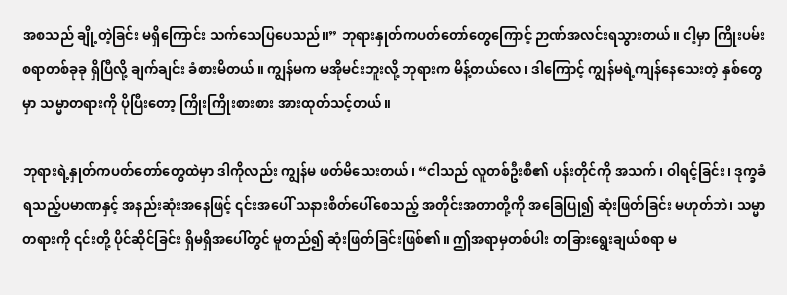အစသည် ချို့တဲ့ခြင်း မရှိကြောင်း သက်သေပြပေသည်။” ဘုရားနှုတ်ကပတ်တော်တွေကြောင့် ဉာဏ်အလင်းရသွားတယ်။ ငါ့မှာ ကြိုးပမ်းစရာတစ်ခုခု ရှိပြီလို့ ချက်ချင်း ခံစားမိတယ်။ ကျွန်မက မအိုမင်းဘူးလို့ ဘုရားက မိန့်တယ်လေ၊ ဒါကြောင့် ကျွန်မရဲ့ကျန်နေသေးတဲ့ နှစ်တွေမှာ သမ္မာတရားကို ပိုပြီးတော့ ကြိုးကြိုးစားစား အားထုတ်သင့်တယ်။

ဘုရားရဲ့နှုတ်ကပတ်တော်တွေထဲမှာ ဒါကိုလည်း ကျွန်မ ဖတ်မိသေးတယ်၊ “ငါသည် လူတစ်ဦးစီ၏ ပန်းတိုင်ကို အသက်၊ ဝါရင့်ခြင်း၊ ဒုက္ခခံရသည့်ပမာဏနှင့် အနည်းဆုံးအနေဖြင့် ၎င်းအပေါ် သနားစိတ်ပေါ်စေသည့် အတိုင်းအတာတို့ကို အခြေပြု၍ ဆုံးဖြတ်ခြင်း မဟုတ်ဘဲ၊ သမ္မာတရားကို ၎င်းတို့ ပိုင်ဆိုင်ခြင်း ရှိမရှိအပေါ်တွင် မူတည်၍ ဆုံးဖြတ်ခြင်းဖြစ်၏။ ဤအရာမှတစ်ပါး တခြားရွေးချယ်စရာ မ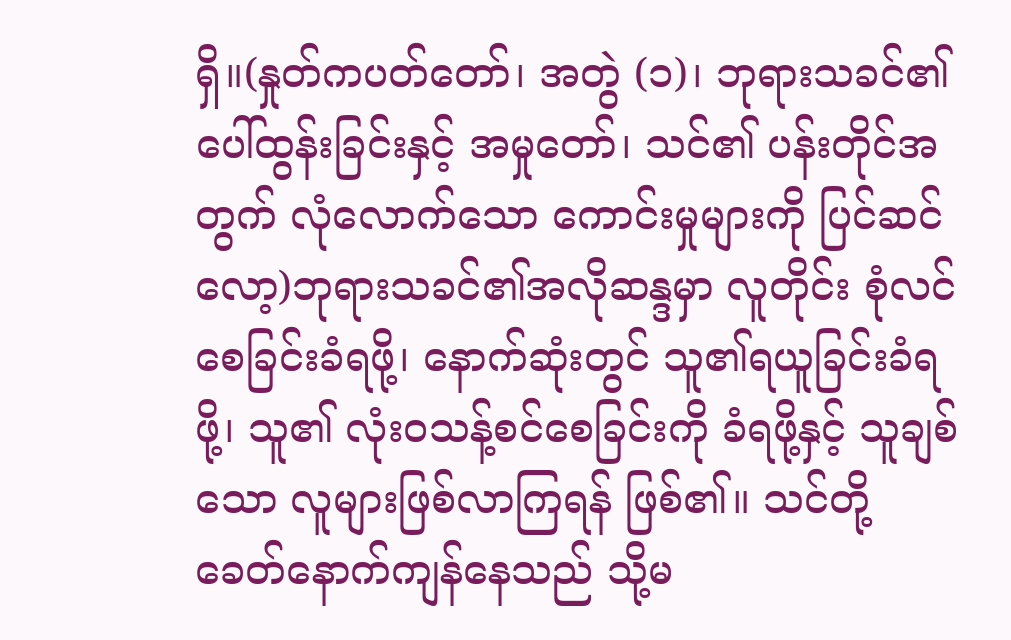ရှိ။(နှုတ်ကပတ်တော်၊ အတွဲ (၁)၊ ဘုရားသခင်၏ ပေါ်ထွန်းခြင်းနှင့် အမှုတော်၊ သင်၏ ပန်းတိုင်အတွက် လုံလောက်သော ကောင်းမှုများကို ပြင်ဆင်လော့)ဘုရားသခင်၏အလိုဆန္ဒမှာ လူတိုင်း စုံလင်စေခြင်းခံရဖို့၊ နောက်ဆုံးတွင် သူ၏ရယူခြင်းခံရဖို့၊ သူ၏ လုံးဝသန့်စင်စေခြင်းကို ခံရဖို့နှင့် သူချစ်သော လူများဖြစ်လာကြရန် ဖြစ်၏။ သင်တို့ ခေတ်နောက်ကျန်နေသည် သို့မ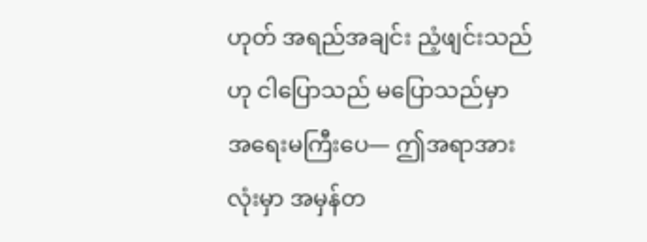ဟုတ် အရည်အချင်း ညံ့ဖျင်းသည်ဟု ငါပြောသည် မပြောသည်မှာ အရေးမကြီးပေ— ဤအရာအားလုံးမှာ အမှန်တ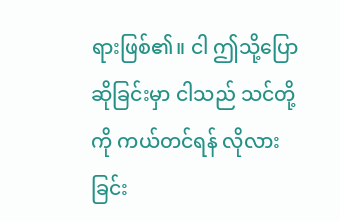ရားဖြစ်၏။ ငါ ဤသို့ပြောဆိုခြင်းမှာ ငါသည် သင်တို့ကို ကယ်တင်ရန် လိုလားခြင်း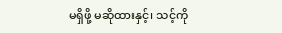မရှိဖို့ မဆိုထားနှင့်၊ သင့်ကို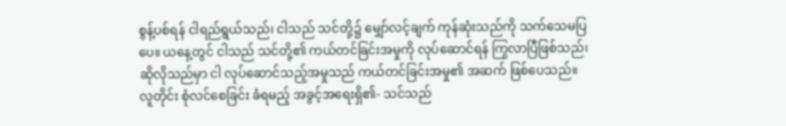စွန့်ပစ်ရန် ငါရည်ရွယ်သည်၊ ငါသည် သင်တို့၌ မျှော်လင့်ချက် ကုန်ဆုံးသည်ကို သက်သေမပြပေ။ ယနေ့တွင် ငါသည် သင်တို့၏ ကယ်တင်ခြင်းအမှုကို လုပ်ဆောင်ရန် ကြွလာပြီဖြစ်သည်၊ ဆိုလိုသည်မှာ ငါ လုပ်ဆောင်သည့်အမှုသည် ကယ်တင်ခြင်းအမှု၏ အဆက် ဖြစ်ပေသည်။ လူတိုင်း စုံလင်စေခြင်း ခံရမည့် အခွင့်အရေးရှိ၏- သင်သည်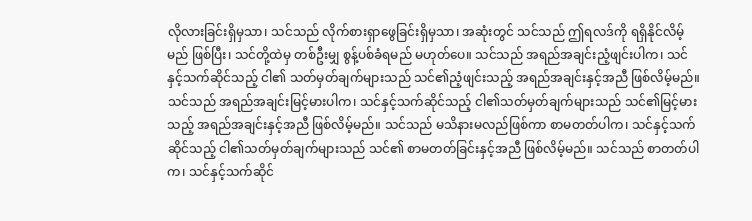လိုလားခြင်းရှိမှသာ၊ သင်သည် လိုက်စားရှာဖွေခြင်းရှိမှသာ၊ အဆုံးတွင် သင်သည် ဤရလဒ်ကို ရရှိနိုင်လိမ့်မည် ဖြစ်ပြီး၊ သင်တို့ထဲမှ တစ်ဦးမျှ စွန့်ပစ်ခံရမည် မဟုတ်ပေ။ သင်သည် အရည်အချင်းညံ့ဖျင်းပါက၊ သင်နှင့်သက်ဆိုင်သည့် ငါ၏ သတ်မှတ်ချက်များသည် သင်၏ညံ့ဖျင်းသည့် အရည်အချင်းနှင့်အညီ ဖြစ်လိမ့်မည်။ သင်သည် အရည်အချင်းမြင့်မားပါက၊ သင်နှင့်သက်ဆိုင်သည့် ငါ၏သတ်မှတ်ချက်များသည် သင်၏မြင့်မားသည့် အရည်အချင်းနှင့်အညီ ဖြစ်လိမ့်မည်။ သင်သည် မသိနားမလည်ဖြစ်ကာ စာမတတ်ပါက၊ သင်နှင့်သက်ဆိုင်သည့် ငါ၏သတ်မှတ်ချက်များသည် သင်၏ စာမတတ်ခြင်းနှင့်အညီ ဖြစ်လိမ့်မည်။ သင်သည် စာတတ်ပါက၊ သင်နှင့်သက်ဆိုင်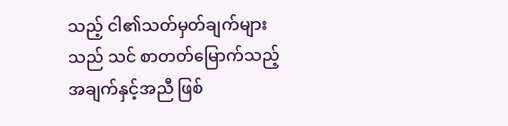သည့် ငါ၏သတ်မှတ်ချက်များသည် သင် စာတတ်မြောက်သည့် အချက်နှင့်အညီ ဖြစ်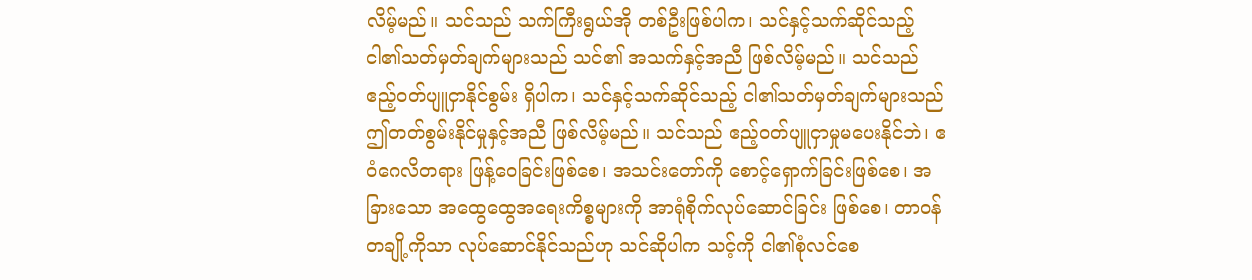လိမ့်မည်။ သင်သည် သက်ကြီးရွယ်အို တစ်ဦးဖြစ်ပါက၊ သင်နှင့်သက်ဆိုင်သည့် ငါ၏သတ်မှတ်ချက်များသည် သင်၏ အသက်နှင့်အညီ ဖြစ်လိမ့်မည်။ သင်သည် ဧည့်ဝတ်ပျူငှာနိုင်စွမ်း ရှိပါက၊ သင်နှင့်သက်ဆိုင်သည့် ငါ၏သတ်မှတ်ချက်များသည် ဤတတ်စွမ်းနိုင်မှုနှင့်အညီ ဖြစ်လိမ့်မည်။ သင်သည် ဧည့်ဝတ်ပျူငှာမှုမပေးနိုင်ဘဲ၊ ဧဝံဂေလိတရား ဖြန့်ဝေခြင်းဖြစ်စေ၊ အသင်းတော်ကို စောင့်ရှောက်ခြင်းဖြစ်စေ၊ အခြားသော အထွေထွေအရေးကိစ္စများကို အာရုံစိုက်လုပ်ဆောင်ခြင်း ဖြစ်စေ၊ တာဝန်တချို့ကိုသာ လုပ်ဆောင်နိုင်သည်ဟု သင်ဆိုပါက သင့်ကို ငါ၏စုံလင်စေ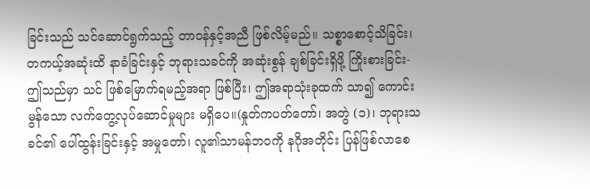ခြင်းသည် သင်ဆောင်ရွက်သည့် တာဝန်နှင့်အညီ ဖြစ်လိမ့်မည်။ သစ္စာစောင့်သိခြင်း၊ တကယ့်အဆုံးထိ နာခံခြင်းနှင့် ဘုရားသခင်ကို အဆုံးစွန် ချစ်ခြင်းရှိဖို့ ကြိုးစားခြင်း- ဤသည်မှာ သင် ဖြစ်မြောက်ရမည့်အရာ ဖြစ်ပြီး၊ ဤအရာသုံးခုထက် သာ၍ ကောင်းမွန်သော လက်တွေ့လုပ်ဆောင်မှုများ မရှိပေ။(နှုတ်ကပတ်တော်၊ အတွဲ (၁)၊ ဘုရားသခင်၏ ပေါ်ထွန်းခြင်းနှင့် အမှုတော်၊ လူ၏သာမန်ဘဝကို နဂိုအတိုင်း ပြန်ဖြစ်လာစေ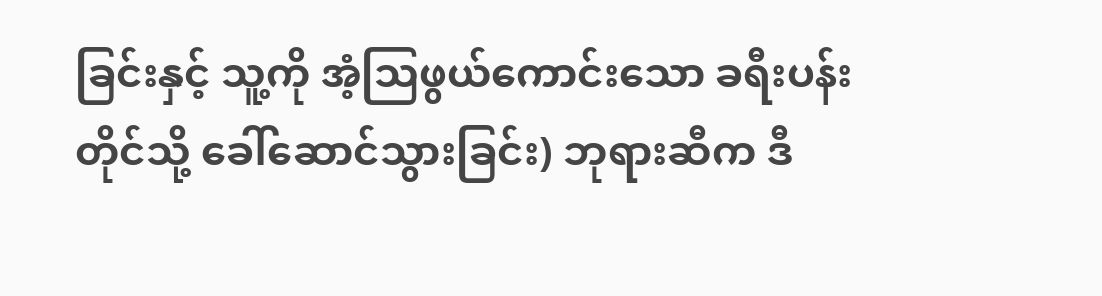ခြင်းနှင့် သူ့ကို အံ့သြဖွယ်ကောင်းသော ခရီးပန်းတိုင်သို့ ခေါ်ဆောင်သွားခြင်း) ဘုရားဆီက ဒီ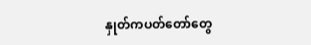နှုတ်ကပတ်တော်တွေ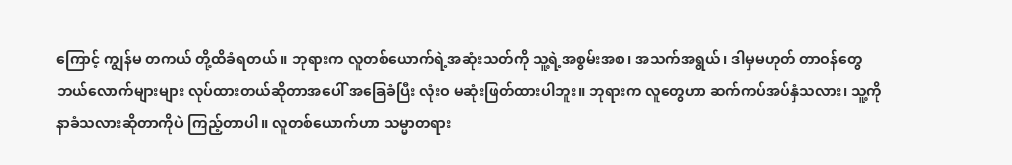ကြောင့် ကျွန်မ တကယ် တို့ထိခံရတယ်။ ဘုရားက လူတစ်ယောက်ရဲ့အဆုံးသတ်ကို သူ့ရဲ့အစွမ်းအစ၊ အသက်အရွယ်၊ ဒါမှမဟုတ် တာဝန်တွေ ဘယ်လောက်များများ လုပ်ထားတယ်ဆိုတာအပေါ် အခြေခံပြီး လုံးဝ မဆုံးဖြတ်ထားပါဘူး။ ဘုရားက လူတွေဟာ ဆက်ကပ်အပ်နှံသလား၊ သူ့ကို နာခံသလားဆိုတာကိုပဲ ကြည့်တာပါ။ လူတစ်ယောက်ဟာ သမ္မာတရား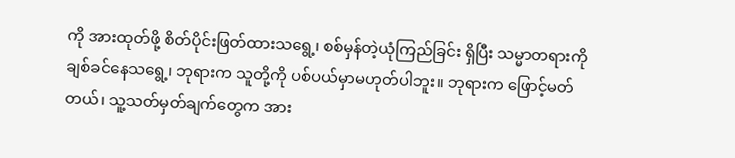ကို အားထုတ်ဖို့ စိတ်ပိုင်းဖြတ်ထားသရွေ့၊ စစ်မှန်တဲ့ယုံကြည်ခြင်း ရှိပြီး သမ္မာတရားကို ချစ်ခင်နေသရွေ့၊ ဘုရားက သူတို့ကို ပစ်ပယ်မှာမဟုတ်ပါဘူး။ ဘုရားက ဖြောင့်မတ်တယ်၊ သူ့သတ်မှတ်ချက်တွေက အား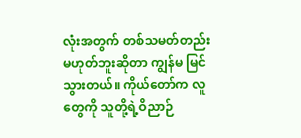လုံးအတွက် တစ်သမတ်တည်း မဟုတ်ဘူးဆိုတာ ကျွန်မ မြင်သွားတယ်။ ကိုယ်တော်က လူတွေကို သူတို့ရဲ့ဝိညာဉ်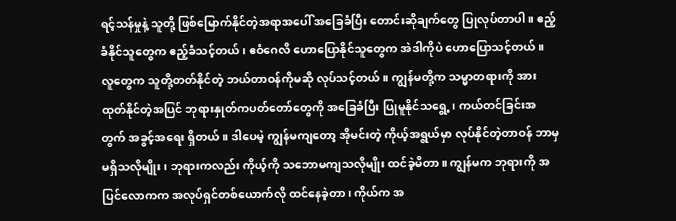ရင့်သန်မှုနဲ့ သူတို့ ဖြစ်မြောက်နိုင်တဲ့အရာအပေါ် အခြေခံပြီး တောင်းဆိုချက်တွေ ပြုလုပ်တာပါ။ ဧည့်ခံနိုင်သူတွေက ဧည့်ခံသင့်တယ်၊ ဧဝံဂေလိ ဟောပြောနိုင်သူတွေက အဲဒါကိုပဲ ဟောပြောသင့်တယ်။ လူတွေက သူတို့တတ်နိုင်တဲ့ ဘယ်တာဝန်ကိုမဆို လုပ်သင့်တယ်။ ကျွန်မတို့က သမ္မာတရားကို အားထုတ်နိုင်တဲ့အပြင် ဘုရားနှုတ်ကပတ်တော်တွေကို အခြေခံပြီး ပြုမူနိုင်သရွေ့၊ ကယ်တင်ခြင်းအတွက် အခွင့်အရေး ရှိတယ်။ ဒါပေမဲ့ ကျွန်မကျတော့ အိုမင်းတဲ့ ကိုယ့်အရွယ်မှာ လုပ်နိုင်တဲ့တာဝန် ဘာမှမရှိသလိုမျိုး၊ ဘုရားကလည်း ကိုယ့်ကို သဘောမကျသလိုမျိုး ထင်ခဲ့မိတာ။ ကျွန်မက ဘုရားကို အပြင်လောကက အလုပ်ရှင်တစ်ယောက်လို ထင်နေခဲ့တာ၊ ကိုယ်က အ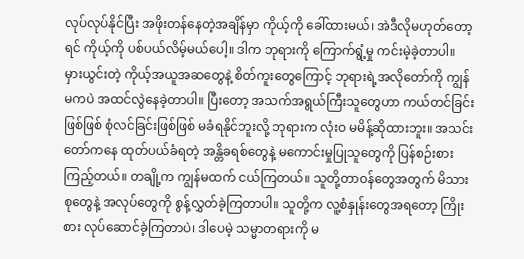လုပ်လုပ်နိုင်ပြီး အဖိုးတန်နေတဲ့အချိန်မှာ ကိုယ့်ကို ခေါ်ထားမယ်၊ အဲဒီလိုမဟုတ်တော့ရင် ကိုယ့်ကို ပစ်ပယ်လိမ့်မယ်ပေါ့။ ဒါက ဘုရားကို ကြောက်ရွံ့မှု ကင်းမဲ့ခဲ့တာပါ။ မှားယွင်းတဲ့ ကိုယ့်အယူအဆတွေနဲ့ စိတ်ကူးတွေကြောင့် ဘုရားရဲ့အလိုတော်ကို ကျွန်မကပဲ အထင်လွဲနေခဲ့တာပါ။ ပြီးတော့ အသက်အရွယ်ကြီးသူတွေဟာ ကယ်တင်ခြင်းဖြစ်ဖြစ် စုံလင်ခြင်းဖြစ်ဖြစ် မခံရနိုင်ဘူးလို့ ဘုရားက လုံးဝ မမိန့်ဆိုထားဘူး။ အသင်းတော်ကနေ ထုတ်ပယ်ခံရတဲ့ အန္တိခရစ်တွေနဲ့ မကောင်းမှုပြုသူတွေကို ပြန်စဉ်းစားကြည့်တယ်။ တချို့က ကျွန်မထက် ငယ်ကြတယ်။ သူတို့တာဝန်တွေအတွက် မိသားစုတွေနဲ့ အလုပ်တွေကို စွန့်လွှတ်ခဲ့ကြတာပါ။ သူတို့က လူ့စံနှုန်းတွေအရတော့ ကြိုးစား လုပ်ဆောင်ခဲ့ကြတာပဲ၊ ဒါပေမဲ့ သမ္မာတရားကို မ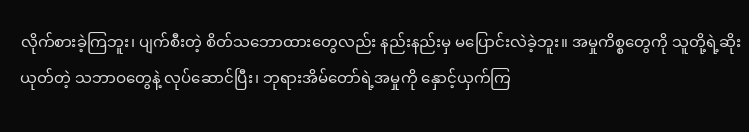လိုက်စားခဲ့ကြဘူး၊ ပျက်စီးတဲ့ စိတ်သဘောထားတွေလည်း နည်းနည်းမှ မပြောင်းလဲခဲ့ဘူး။ အမှုကိစ္စတွေကို သူတို့ရဲ့ဆိုးယုတ်တဲ့ သဘာဝတွေနဲ့ လုပ်ဆောင်ပြီး၊ ဘုရားအိမ်တော်ရဲ့အမှုကို နှောင့်ယှက်ကြ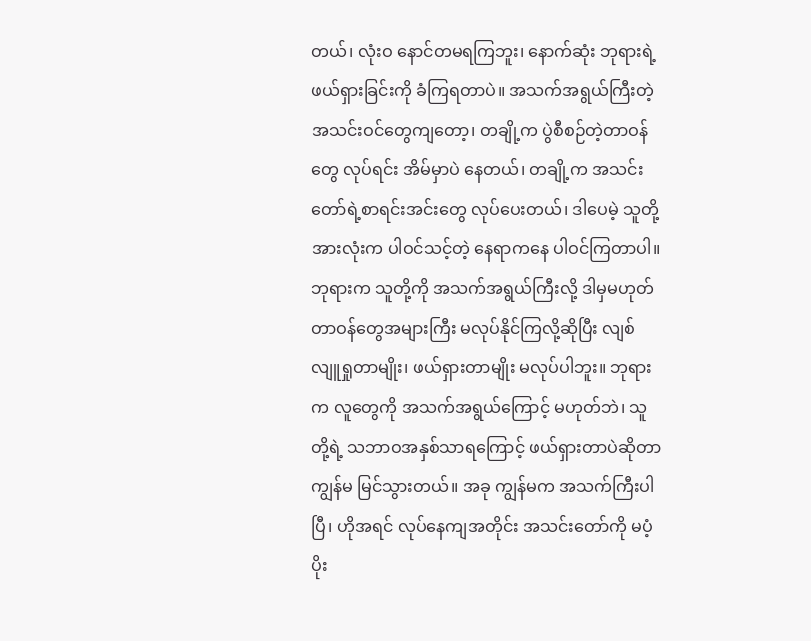တယ်၊ လုံးဝ နောင်တမရကြဘူး၊ နောက်ဆုံး ဘုရားရဲ့ဖယ်ရှားခြင်းကို ခံကြရတာပဲ။ အသက်အရွယ်ကြီးတဲ့ အသင်းဝင်တွေကျတော့၊ တချို့က ပွဲစီစဉ်တဲ့တာဝန်တွေ လုပ်ရင်း အိမ်မှာပဲ နေတယ်၊ တချို့က အသင်းတော်ရဲ့စာရင်းအင်းတွေ လုပ်ပေးတယ်၊ ဒါပေမဲ့ သူတို့အားလုံးက ပါဝင်သင့်တဲ့ နေရာကနေ ပါဝင်ကြတာပါ။ ဘုရားက သူတို့ကို အသက်အရွယ်ကြီးလို့ ဒါမှမဟုတ် တာဝန်တွေအများကြီး မလုပ်နိုင်ကြလို့ဆိုပြီး လျစ်လျူရှုတာမျိုး၊ ဖယ်ရှားတာမျိုး မလုပ်ပါဘူး။ ဘုရားက လူတွေကို အသက်အရွယ်ကြောင့် မဟုတ်ဘဲ၊ သူတို့ရဲ့ သဘာဝအနှစ်သာရကြောင့် ဖယ်ရှားတာပဲဆိုတာ ကျွန်မ မြင်သွားတယ်။ အခု ကျွန်မက အသက်ကြီးပါပြီ၊ ဟိုအရင် လုပ်နေကျအတိုင်း အသင်းတော်ကို မပံ့ပိုး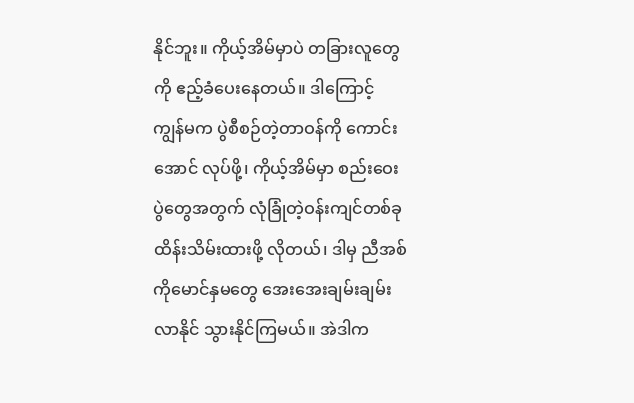နိုင်ဘူး။ ကိုယ့်အိမ်မှာပဲ တခြားလူတွေကို ဧည့်ခံပေးနေတယ်။ ဒါကြောင့် ကျွန်မက ပွဲစီစဉ်တဲ့တာဝန်ကို ကောင်းအောင် လုပ်ဖို့၊ ကိုယ့်အိမ်မှာ စည်းဝေးပွဲတွေအတွက် လုံခြုံတဲ့ဝန်းကျင်တစ်ခု ထိန်းသိမ်းထားဖို့ လိုတယ်၊ ဒါမှ ညီအစ်ကိုမောင်နှမတွေ အေးအေးချမ်းချမ်း လာနိုင် သွားနိုင်ကြမယ်။ အဲဒါက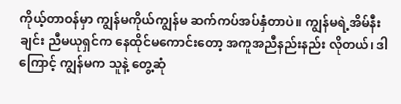ကိုယ့်တာဝန်မှာ ကျွန်မကိုယ်ကျွန်မ ဆက်ကပ်အပ်နှံတာပဲ။ ကျွန်မရဲ့အိမ်နီးချင်း ညီမယုရှင်က နေထိုင်မကောင်းတော့ အကူအညီနည်းနည်း လိုတယ်၊ ဒါကြောင့် ကျွန်မက သူနဲ့ တွေ့ဆုံ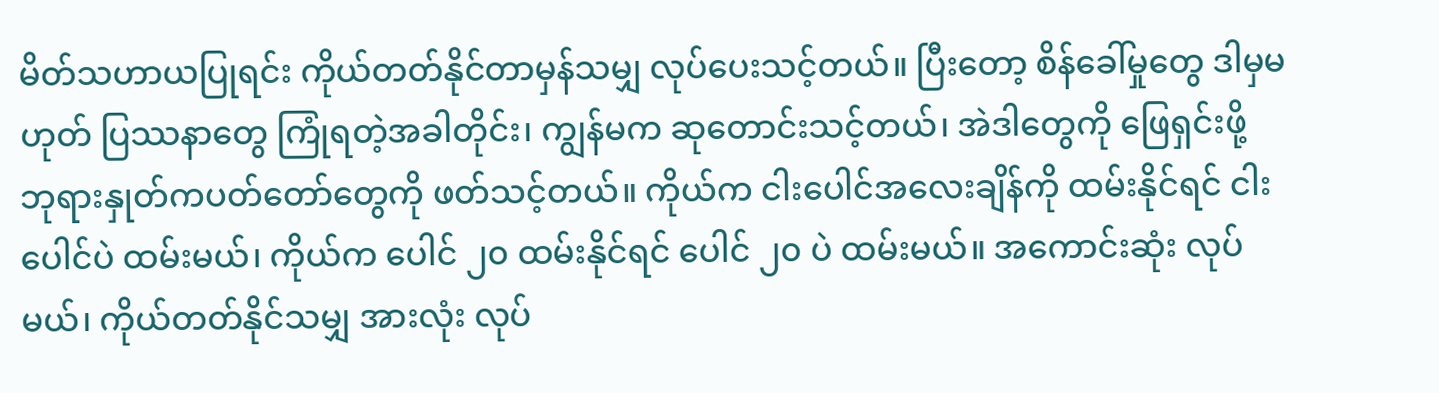မိတ်သဟာယပြုရင်း ကိုယ်တတ်နိုင်တာမှန်သမျှ လုပ်ပေးသင့်တယ်။ ပြီးတော့ စိန်ခေါ်မှုတွေ ဒါမှမဟုတ် ပြဿနာတွေ ကြုံရတဲ့အခါတိုင်း၊ ကျွန်မက ဆုတောင်းသင့်တယ်၊ အဲဒါတွေကို ဖြေရှင်းဖို့ ဘုရားနှုတ်ကပတ်တော်တွေကို ဖတ်သင့်တယ်။ ကိုယ်က ငါးပေါင်အလေးချိန်ကို ထမ်းနိုင်ရင် ငါးပေါင်ပဲ ထမ်းမယ်၊ ကိုယ်က ပေါင် ၂၀ ထမ်းနိုင်ရင် ပေါင် ၂၀ ပဲ ထမ်းမယ်။ အကောင်းဆုံး လုပ်မယ်၊ ကိုယ်တတ်နိုင်သမျှ အားလုံး လုပ်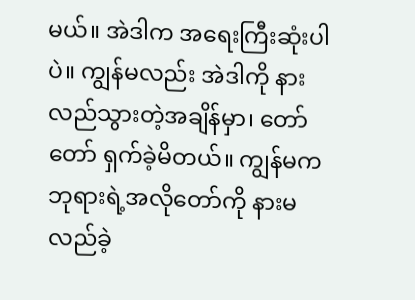မယ်။ အဲဒါက အရေးကြီးဆုံးပါပဲ။ ကျွန်မလည်း အဲဒါကို နားလည်သွားတဲ့အချိန်မှာ၊ တော်တော် ရှက်ခဲ့မိတယ်။ ကျွန်မက ဘုရားရဲ့အလိုတော်ကို နားမလည်ခဲ့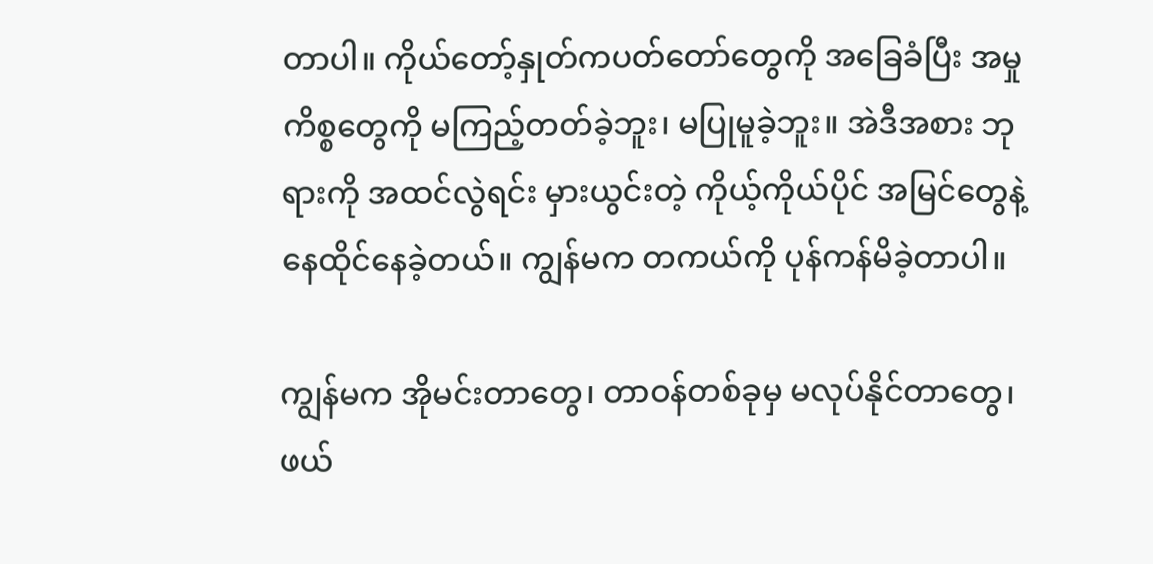တာပါ။ ကိုယ်တော့်နှုတ်ကပတ်တော်တွေကို အခြေခံပြီး အမှုကိစ္စတွေကို မကြည့်တတ်ခဲ့ဘူး၊ မပြုမူခဲ့ဘူး။ အဲဒီအစား ဘုရားကို အထင်လွဲရင်း မှားယွင်းတဲ့ ကိုယ့်ကိုယ်ပိုင် အမြင်တွေနဲ့ နေထိုင်နေခဲ့တယ်။ ကျွန်မက တကယ်ကို ပုန်ကန်မိခဲ့တာပါ။

ကျွန်မက အိုမင်းတာတွေ၊ တာဝန်တစ်ခုမှ မလုပ်နိုင်တာတွေ၊ ဖယ်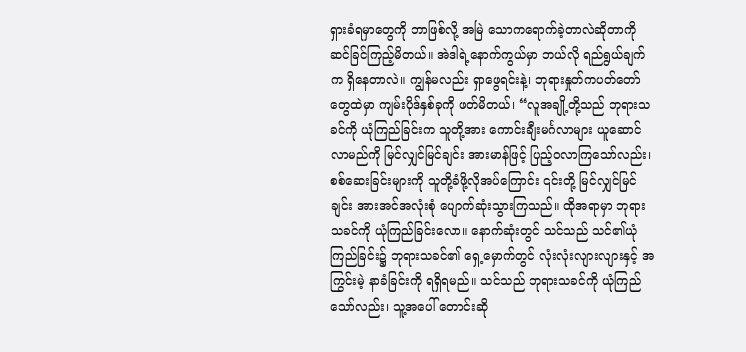ရှားခံရမှာတွေကို ဘာဖြစ်လို့ အမြဲ သောကရောက်ခဲ့တာလဲဆိုတာကို ဆင်ခြင်ကြည့်မိတယ်။ အဲဒါရဲ့နောက်ကွယ်မှာ ဘယ်လို ရည်ရွယ်ချက်က ရှိနေတာလဲ။ ကျွန်မလည်း ရှာဖွေရင်းနဲ့၊ ဘုရားနှုတ်ကပတ်တော်တွေထဲမှာ ကျမ်းပိုဒ်နှစ်ခုကို ဖတ်မိတယ်၊ “လူအချို့တို့သည် ဘုရားသခင်ကို ယုံကြည်ခြင်းက သူတို့အား ကောင်းချီးမင်္ဂလာများ ယူဆောင်လာမည်ကို မြင်လျှင်မြင်ချင်း အားမာန်ဖြင့် ပြည့်ဝလာကြသော်လည်း၊ စစ်ဆေးခြင်းများကို သူတို့ခံဖို့လိုအပ်ကြောင်း ၎င်းတို့ မြင်လျှင်မြင်ချင်း အားအင်အလုံးစုံ ပျောက်ဆုံးသွားကြသည်။ ထိုအရာမှာ ဘုရားသခင်ကို ယုံကြည်ခြင်းလော။ နောက်ဆုံးတွင် သင်သည် သင်၏ယုံကြည်ခြင်း၌ ဘုရားသခင်၏ ရှေ့မှောက်တွင် လုံးလုံးလျားလျားနှင့် အကြွင်းမဲ့ နာခံခြင်းကို ရရှိရမည်။ သင်သည် ဘုရားသခင်ကို ယုံကြည်သော်လည်း၊ သူ့အပေါ် တောင်းဆို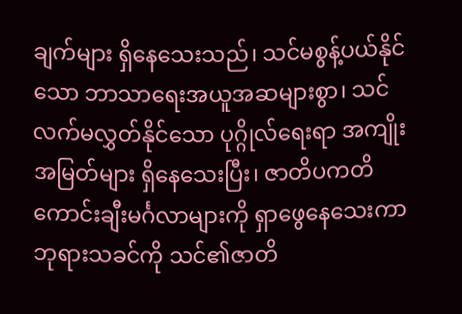ချက်များ ရှိနေသေးသည်၊ သင်မစွန့်ပယ်နိုင်သော ဘာသာရေးအယူအဆများစွာ၊ သင်လက်မလွှတ်နိုင်သော ပုဂ္ဂိုလ်ရေးရာ အကျိုးအမြတ်များ ရှိနေသေးပြီး၊ ဇာတိပကတိ ကောင်းချီးမင်္ဂလာများကို ရှာဖွေနေသေးကာ ဘုရားသခင်ကို သင်၏ဇာတိ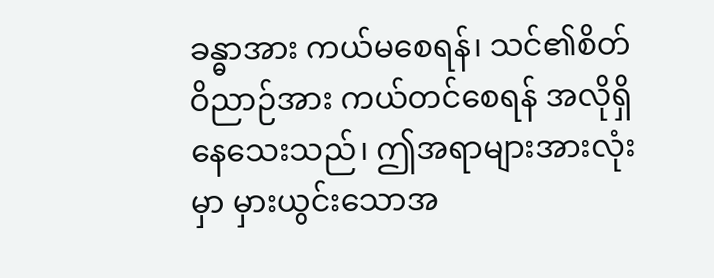ခန္ဓာအား ကယ်မစေရန်၊ သင်၏စိတ်ဝိညာဉ်အား ကယ်တင်စေရန် အလိုရှိနေသေးသည်၊ ဤအရာများအားလုံးမှာ မှားယွင်းသောအ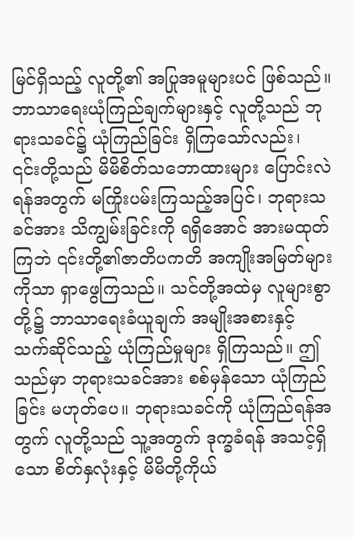မြင်ရှိသည့် လူတို့၏ အပြုအမူများပင် ဖြစ်သည်။ ဘာသာရေးယုံကြည်ချက်များနှင့် လူတို့သည် ဘုရားသခင်၌ ယုံကြည်ခြင်း ရှိကြသော်လည်း၊ ၎င်းတို့သည် မိမိစိတ်သဘောထားများ ပြောင်းလဲရန်အတွက် မကြိုးပမ်းကြသည့်အပြင်၊ ဘုရားသခင်အား သိကျွမ်းခြင်းကို ရရှိအောင် အားမထုတ် ကြဘဲ ၎င်းတို့၏ဇာတိပကတိ အကျိုးအမြတ်များကိုသာ ရှာဖွေကြသည်။ သင်တို့အထဲမှ လူများစွာတို့၌ ဘာသာရေးခံယူချက် အမျိုးအစားနှင့် သက်ဆိုင်သည့် ယုံကြည်မှုများ ရှိကြသည်။ ဤသည်မှာ ဘုရားသခင်အား စစ်မှန်သော ယုံကြည်ခြင်း မဟုတ်ပေ။ ဘုရားသခင်ကို ယုံကြည်ရန်အတွက် လူတို့သည် သူ့အတွက် ဒုက္ခခံရန် အသင့်ရှိသော စိတ်နှလုံးနှင့် မိမိတို့ကိုယ်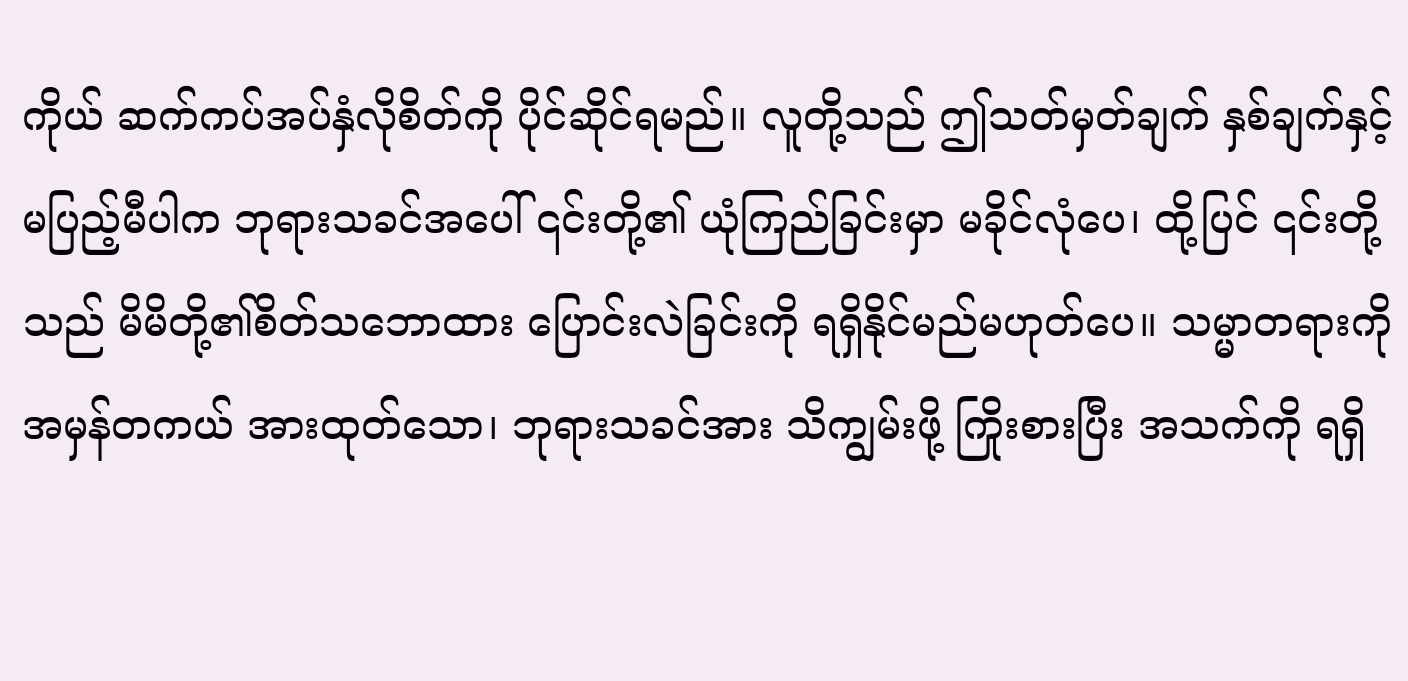ကိုယ် ဆက်ကပ်အပ်နှံလိုစိတ်ကို ပိုင်ဆိုင်ရမည်။ လူတို့သည် ဤသတ်မှတ်ချက် နှစ်ချက်နှင့် မပြည့်မီပါက ဘုရားသခင်အပေါ် ၎င်းတို့၏ ယုံကြည်ခြင်းမှာ မခိုင်လုံပေ၊ ထို့ပြင် ၎င်းတို့သည် မိမိတို့၏စိတ်သဘောထား ပြောင်းလဲခြင်းကို ရရှိနိုင်မည်မဟုတ်ပေ။ သမ္မာတရားကို အမှန်တကယ် အားထုတ်သော၊ ဘုရားသခင်အား သိကျွမ်းဖို့ ကြိုးစားပြီး အသက်ကို ရရှိ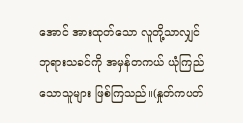အောင် အားထုတ်သော လူတို့သာလျှင် ဘုရားသခင်ကို အမှန်တကယ် ယုံကြည်သောသူများ ဖြစ်ကြသည်။(နှုတ်ကပတ်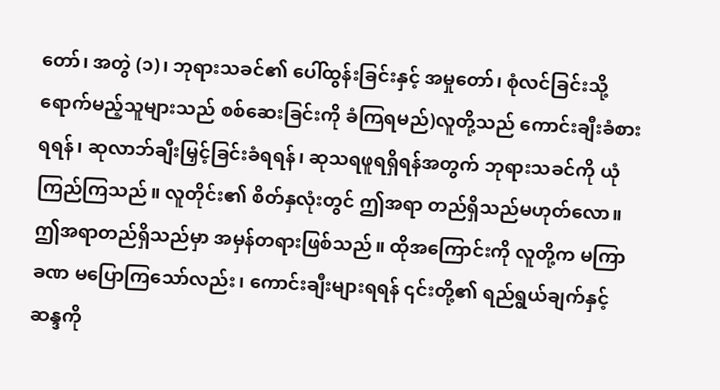တော်၊ အတွဲ (၁)၊ ဘုရားသခင်၏ ပေါ်ထွန်းခြင်းနှင့် အမှုတော်၊ စုံလင်ခြင်းသို့ ရောက်မည့်သူများသည် စစ်ဆေးခြင်းကို ခံကြရမည်)လူတို့သည် ကောင်းချီးခံစားရရန်၊ ဆုလာဘ်ချီးမြှင့်ခြင်းခံရရန်၊ ဆုသရဖူရရှိရန်အတွက် ဘုရားသခင်ကို ယုံကြည်ကြသည်။ လူတိုင်း၏ စိတ်နှလုံးတွင် ဤအရာ တည်ရှိသည်မဟုတ်လော။ ဤအရာတည်ရှိသည်မှာ အမှန်တရားဖြစ်သည်။ ထိုအကြောင်းကို လူတို့က မကြာခဏ မပြောကြသော်လည်း၊ ကောင်းချီးများရရန် ၎င်းတို့၏ ရည်ရွယ်ချက်နှင့် ဆန္ဒကို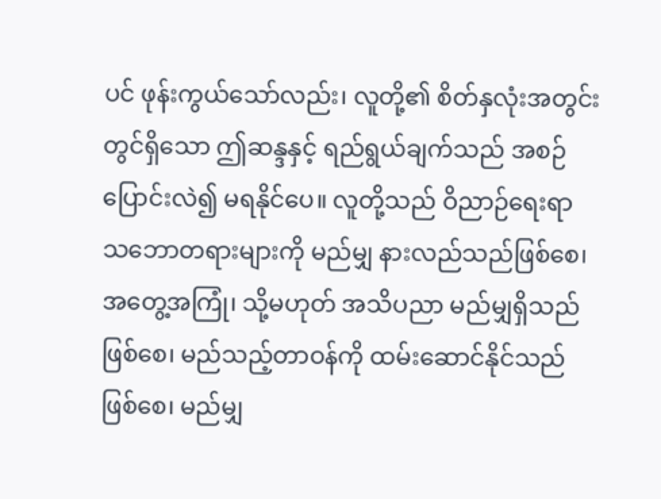ပင် ဖုန်းကွယ်သော်လည်း၊ လူတို့၏ စိတ်နှလုံးအတွင်းတွင်ရှိသော ဤဆန္ဒနှင့် ရည်ရွယ်ချက်သည် အစဉ် ပြောင်းလဲ၍ မရနိုင်ပေ။ လူတို့သည် ဝိညာဉ်ရေးရာ သဘောတရားများကို မည်မျှ နားလည်သည်ဖြစ်စေ၊ အတွေ့အကြုံ၊ သို့မဟုတ် အသိပညာ မည်မျှရှိသည်ဖြစ်စေ၊ မည်သည့်တာဝန်ကို ထမ်းဆောင်နိုင်သည်ဖြစ်စေ၊ မည်မျှ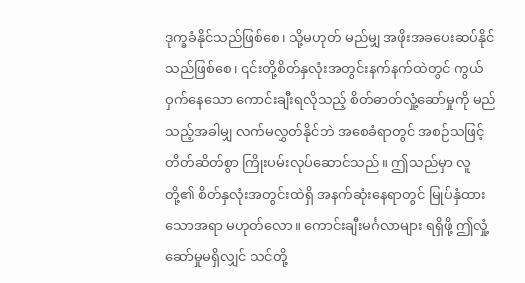ဒုက္ခခံနိုင်သည်ဖြစ်စေ၊ သို့မဟုတ် မည်မျှ အဖိုးအခပေးဆပ်နိုင်သည်ဖြစ်စေ၊ ၎င်းတို့စိတ်နှလုံးအတွင်းနက်နက်ထဲတွင် ကွယ်ဝှက်နေသော ကောင်းချီးရလိုသည့် စိတ်ဓာတ်လှုံ့ဆော်မှုကို မည်သည့်အခါမျှ လက်မလွှတ်နိုင်ဘဲ အစေခံရာတွင် အစဉ်သဖြင့် တိတ်ဆိတ်စွာ ကြိုးပမ်းလုပ်ဆောင်သည်။ ဤသည်မှာ လူတို့၏ စိတ်နှလုံးအတွင်းထဲရှိ အနက်ဆုံးနေရာတွင် မြုပ်နှံထားသောအရာ မဟုတ်လော။ ကောင်းချီးမင်္ဂလာများ ရရှိဖို့ ဤလှုံ့ဆော်မှုမရှိလျှင် သင်တို့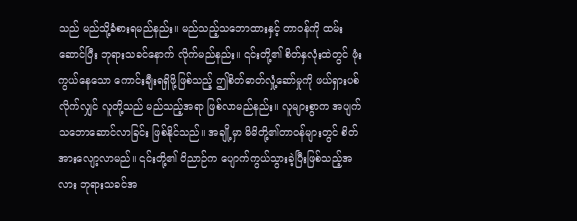သည် မည်သို့ခံစားရမည်နည်း။ မည်သည့်သဘောထားနှင့် တာဝန်ကို ထမ်းဆောင်ပြီး ဘုရားသခင်နောက် လိုက်မည်နည်း။ ၎င်းတို့၏ စိတ်နှလုံးထဲတွင် ဖုံးကွယ်နေသော ကောင်းချီးရရှိဖို့ဖြစ်သည့် ဤစိတ်ဓာတ်လှုံ့ဆော်မှုကို ဖယ်ရှားပစ်လိုက်လျှင် လူတို့သည် မည်သည့်အရာ ဖြစ်လာမည်နည်း။ လူများစွာက အပျက်သဘောဆောင်လာခြင်း ဖြစ်နိုင်သည်။ အချို့မှာ မိမိတို့၏တာဝန်များတွင် စိတ်အားလျော့လာမည်။ ၎င်းတို့၏ ဝိညာဉ်က ပျောက်ကွယ်သွားခဲ့ပြီးဖြစ်သည့်အလား ဘုရားသခင်အ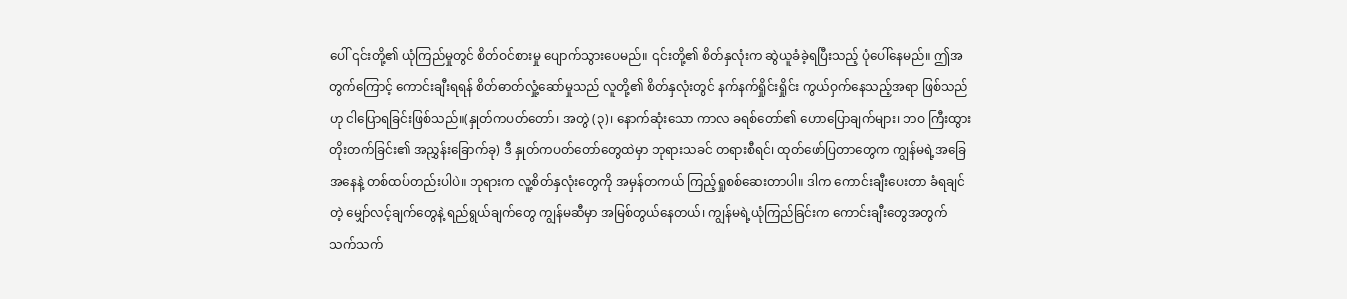ပေါ် ၎င်းတို့၏ ယုံကြည်မှုတွင် စိတ်ဝင်စားမှု ပျောက်သွားပေမည်။ ၎င်းတို့၏ စိတ်နှလုံးက ဆွဲယူခံခဲ့ရပြီးသည့် ပုံပေါ်နေမည်။ ဤအတွက်ကြောင့် ကောင်းချီးရရန် စိတ်ဓာတ်လှုံ့ဆော်မှုသည် လူတို့၏ စိတ်နှလုံးတွင် နက်နက်ရှိုင်းရှိုင်း ကွယ်ဝှက်နေသည့်အရာ ဖြစ်သည်ဟု ငါပြောရခြင်းဖြစ်သည်။(နှုတ်ကပတ်တော်၊ အတွဲ (၃)၊ နောက်ဆုံးသော ကာလ ခရစ်တော်၏ ဟောပြောချက်များ၊ ဘဝ ကြီးထွားတိုးတက်ခြင်း၏ အညွှန်းခြောက်ခု) ဒီ နှုတ်ကပတ်တော်တွေထဲမှာ ဘုရားသခင် တရားစီရင်၊ ထုတ်ဖော်ပြတာတွေက ကျွန်မရဲ့အခြေအနေနဲ့ တစ်ထပ်တည်းပါပဲ။ ဘုရားက လူ့စိတ်နှလုံးတွေကို အမှန်တကယ် ကြည့်ရှုစစ်ဆေးတာပါ။ ဒါက ကောင်းချီးပေးတာ ခံရချင်တဲ့ မျှော်လင့်ချက်တွေနဲ့ ရည်ရွယ်ချက်တွေ ကျွန်မဆီမှာ အမြစ်တွယ်နေတယ်၊ ကျွန်မရဲ့ယုံကြည်ခြင်းက ကောင်းချီးတွေအတွက် သက်သက်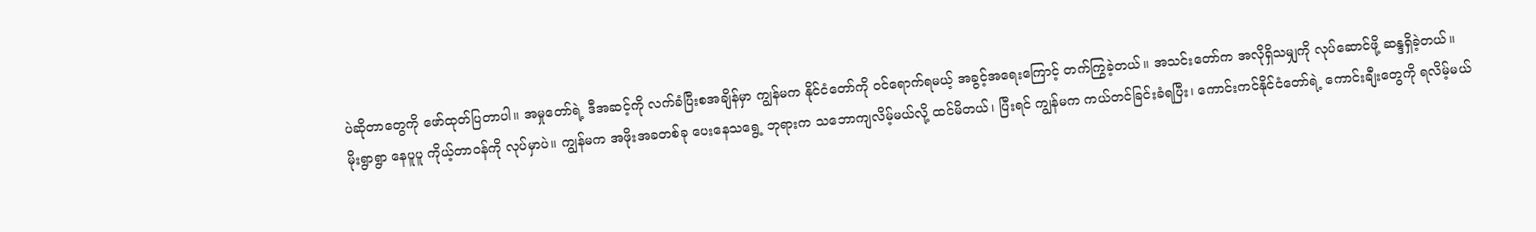ပဲဆိုတာတွေကို ဖော်ထုတ်ပြတာပါ။ အမှုတော်ရဲ့ ဒီအဆင့်ကို လက်ခံပြီးစအချိန်မှာ ကျွန်မက နိုင်ငံတော်ကို ဝင်ရောက်ရမယ့် အခွင့်အရေးကြောင့် တက်ကြွခဲ့တယ်။ အသင်းတော်က အလိုရှိသမျှကို လုပ်ဆောင်ဖို့ ဆန္ဒရှိခဲ့တယ်။ မိုးရွာရွာ နေပူပူ ကိုယ့်တာဝန်ကို လုပ်မှာပဲ။ ကျွန်မက အဖိုးအခတစ်ခု ပေးနေသရွေ့ ဘုရားက သဘောကျလိမ့်မယ်လို့ ထင်မိတယ်၊ ပြီးရင် ကျွန်မက ကယ်တင်ခြင်းခံရပြီး၊ ကောင်းကင်နိုင်ငံတော်ရဲ့ ကောင်းချီးတွေကို ရလိမ့်မယ်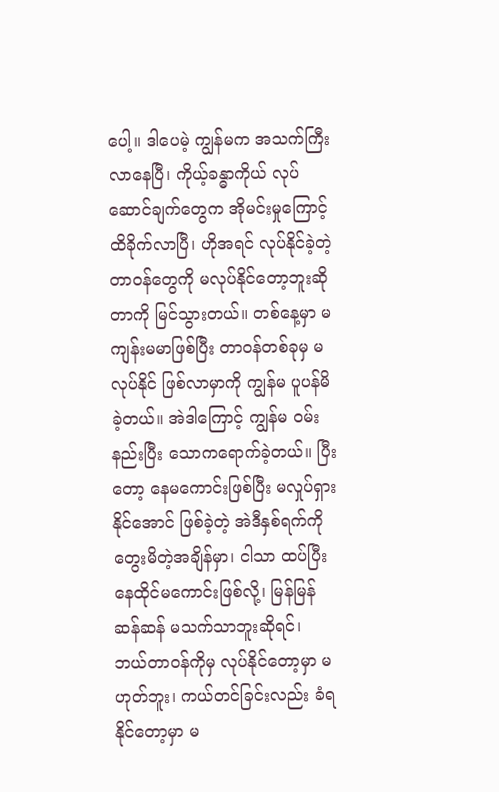ပေါ့။ ဒါပေမဲ့ ကျွန်မက အသက်ကြီးလာနေပြီ၊ ကိုယ့်ခန္ဓာကိုယ် လုပ်ဆောင်ချက်တွေက အိုမင်းမှုကြောင့် ထိခိုက်လာပြီ၊ ဟိုအရင် လုပ်နိုင်ခဲ့တဲ့ တာဝန်တွေကို မလုပ်နိုင်တော့ဘူးဆိုတာကို မြင်သွားတယ်။ တစ်နေ့မှာ မကျန်းမမာဖြစ်ပြီး တာဝန်တစ်ခုမှ မလုပ်နိုင် ဖြစ်လာမှာကို ကျွန်မ ပူပန်မိခဲ့တယ်။ အဲဒါကြောင့် ကျွန်မ ဝမ်းနည်းပြီး သောကရောက်ခဲ့တယ်။ ပြီးတော့ နေမကောင်းဖြစ်ပြီး မလှုပ်ရှားနိုင်အောင် ဖြစ်ခဲ့တဲ့ အဲဒီနှစ်ရက်ကို တွေးမိတဲ့အချိန်မှာ၊ ငါသာ ထပ်ပြီး နေထိုင်မကောင်းဖြစ်လို့၊ မြန်မြန်ဆန်ဆန် မသက်သာဘူးဆိုရင်၊ ဘယ်တာဝန်ကိုမှ လုပ်နိုင်တော့မှာ မဟုတ်ဘူး၊ ကယ်တင်ခြင်းလည်း ခံရနိုင်တော့မှာ မ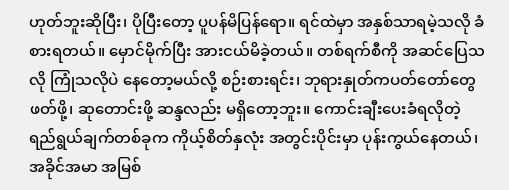ဟုတ်ဘူးဆိုပြီး၊ ပိုပြီးတော့ ပူပန်မိပြန်ရော။ ရင်ထဲမှာ အနှစ်သာရမဲ့သလို ခံစားရတယ်။ မှောင်မိုက်ပြီး အားငယ်မိခဲ့တယ်။ တစ်ရက်စီကို အဆင်ပြေသလို ကြုံသလိုပဲ နေတော့မယ်လို့ စဉ်းစားရင်း၊ ဘုရားနှုတ်ကပတ်တော်တွေ ဖတ်ဖို့၊ ဆုတောင်းဖို့ ဆန္ဒလည်း မရှိတော့ဘူး။ ကောင်းချီးပေးခံရလိုတဲ့ ရည်ရွယ်ချက်တစ်ခုက ကိုယ့်စိတ်နှလုံး အတွင်းပိုင်းမှာ ပုန်းကွယ်နေတယ်၊ အခိုင်အမာ အမြစ်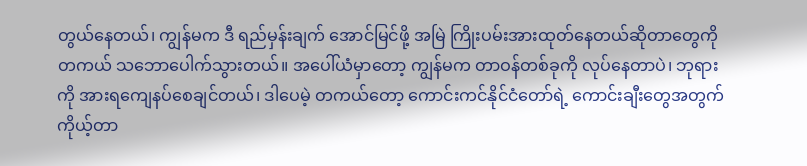တွယ်နေတယ်၊ ကျွန်မက ဒီ ရည်မှန်းချက် အောင်မြင်ဖို့ အမြဲ ကြိုးပမ်းအားထုတ်နေတယ်ဆိုတာတွေကို တကယ် သဘောပေါက်သွားတယ်။ အပေါ်ယံမှာတော့ ကျွန်မက တာဝန်တစ်ခုကို လုပ်နေတာပဲ၊ ဘုရားကို အားရကျေနပ်စေချင်တယ်၊ ဒါပေမဲ့ တကယ်တော့ ကောင်းကင်နိုင်ငံတော်ရဲ့ ကောင်းချီးတွေအတွက် ကိုယ့်တာ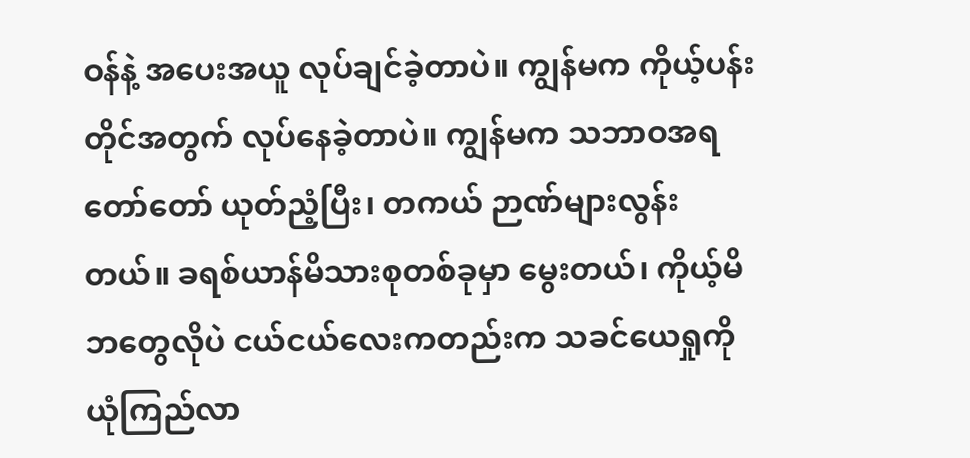ဝန်နဲ့ အပေးအယူ လုပ်ချင်ခဲ့တာပဲ။ ကျွန်မက ကိုယ့်ပန်းတိုင်အတွက် လုပ်နေခဲ့တာပဲ။ ကျွန်မက သဘာဝအရ တော်တော် ယုတ်ညံ့ပြီး၊ တကယ် ဉာဏ်များလွန်းတယ်။ ခရစ်ယာန်မိသားစုတစ်ခုမှာ မွေးတယ်၊ ကိုယ့်မိဘတွေလိုပဲ ငယ်ငယ်လေးကတည်းက သခင်ယေရှုကို ယုံကြည်လာ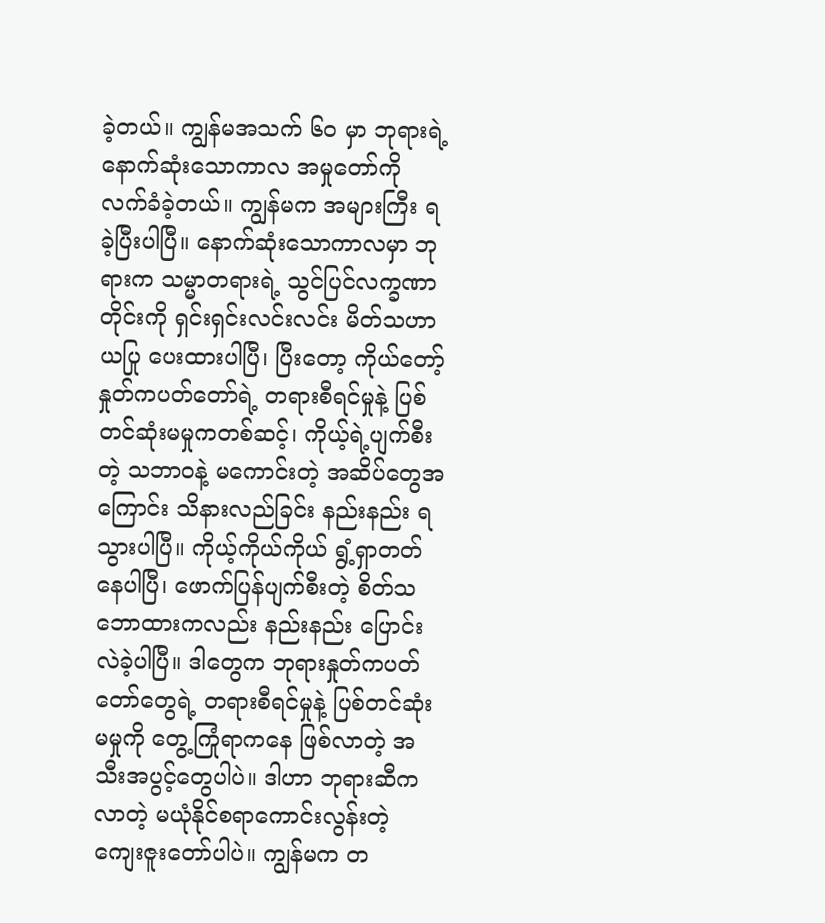ခဲ့တယ်။ ကျွန်မအသက် ၆၀ မှာ ဘုရားရဲ့နောက်ဆုံးသောကာလ အမှုတော်ကို လက်ခံခဲ့တယ်။ ကျွန်မက အများကြီး ရခဲ့ပြီးပါပြီ။ နောက်ဆုံးသောကာလမှာ ဘုရားက သမ္မာတရားရဲ့ သွင်ပြင်လက္ခဏာတိုင်းကို ရှင်းရှင်းလင်းလင်း မိတ်သဟာယပြု ပေးထားပါပြီ၊ ပြီးတော့ ကိုယ်တော့်နှုတ်ကပတ်တော်ရဲ့ တရားစီရင်မှုနဲ့ ပြစ်တင်ဆုံးမမှုကတစ်ဆင့်၊ ကိုယ့်ရဲ့ပျက်စီးတဲ့ သဘာဝနဲ့ မကောင်းတဲ့ အဆိပ်တွေအကြောင်း သိနားလည်ခြင်း နည်းနည်း ရသွားပါပြီ။ ကိုယ့်ကိုယ်ကိုယ် ရွံ့ရှာတတ်နေပါပြီ၊ ဖောက်ပြန်ပျက်စီးတဲ့ စိတ်သဘောထားကလည်း နည်းနည်း ပြောင်းလဲခဲ့ပါပြီ။ ဒါတွေက ဘုရားနှုတ်ကပတ်တော်တွေရဲ့ တရားစီရင်မှုနဲ့ ပြစ်တင်ဆုံးမမှုကို တွေ့ကြုံရာကနေ ဖြစ်လာတဲ့ အသီးအပွင့်တွေပါပဲ။ ဒါဟာ ဘုရားဆီက လာတဲ့ မယုံနိုင်စရာကောင်းလွန်းတဲ့ ကျေးဇူးတော်ပါပဲ။ ကျွန်မက တ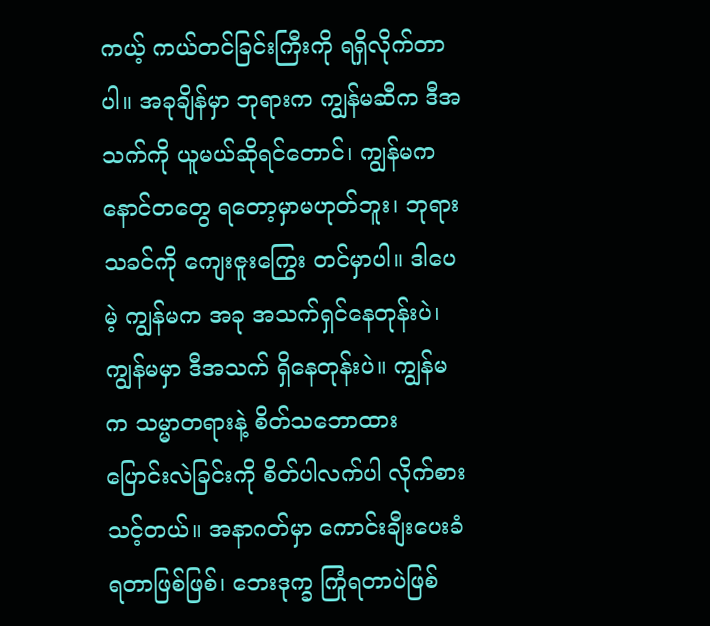ကယ့် ကယ်တင်ခြင်းကြီးကို ရရှိလိုက်တာပါ။ အခုချိန်မှာ ဘုရားက ကျွန်မဆီက ဒီအသက်ကို ယူမယ်ဆိုရင်တောင်၊ ကျွန်မက နောင်တတွေ ရတော့မှာမဟုတ်ဘူး၊ ဘုရားသခင်ကို ကျေးဇူးကြွေး တင်မှာပါ။ ဒါပေမဲ့ ကျွန်မက အခု အသက်ရှင်နေတုန်းပဲ၊ ကျွန်မမှာ ဒီအသက် ရှိနေတုန်းပဲ။ ကျွန်မက သမ္မာတရားနဲ့ စိတ်သဘောထား ပြောင်းလဲခြင်းကို စိတ်ပါလက်ပါ လိုက်စားသင့်တယ်။ အနာဂတ်မှာ ကောင်းချီးပေးခံရတာဖြစ်ဖြစ်၊ ဘေးဒုက္ခ ကြုံရတာပဲဖြစ်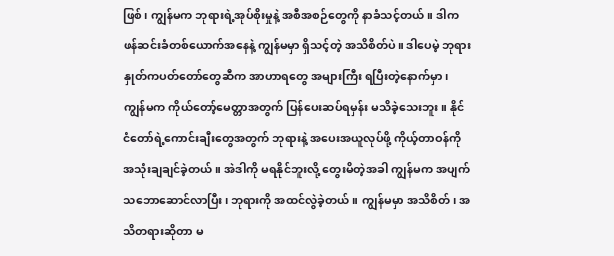ဖြစ်၊ ကျွန်မက ဘုရားရဲ့အုပ်စိုးမှုနဲ့ အစီအစဉ်တွေကို နာခံသင့်တယ်။ ဒါက ဖန်ဆင်းခံတစ်ယောက်အနေနဲ့ ကျွန်မမှာ ရှိသင့်တဲ့ အသိစိတ်ပဲ။ ဒါပေမဲ့ ဘုရားနှုတ်ကပတ်တော်တွေဆီက အာဟာရတွေ အများကြီး ရပြီးတဲ့နောက်မှာ၊ ကျွန်မက ကိုယ်တော့်မေတ္တာအတွက် ပြန်ပေးဆပ်ရမှန်း မသိခဲ့သေးဘူး။ နိုင်ငံတော်ရဲ့ကောင်းချီးတွေအတွက် ဘုရားနဲ့ အပေးအယူလုပ်ဖို့ ကိုယ့်တာဝန်ကို အသုံးချချင်ခဲ့တယ်။ အဲဒါကို မရနိုင်ဘူးလို့ တွေးမိတဲ့အခါ ကျွန်မက အပျက်သဘောဆောင်လာပြီး၊ ဘုရားကို အထင်လွဲခဲ့တယ်။ ကျွန်မမှာ အသိစိတ်၊ အသိတရားဆိုတာ မ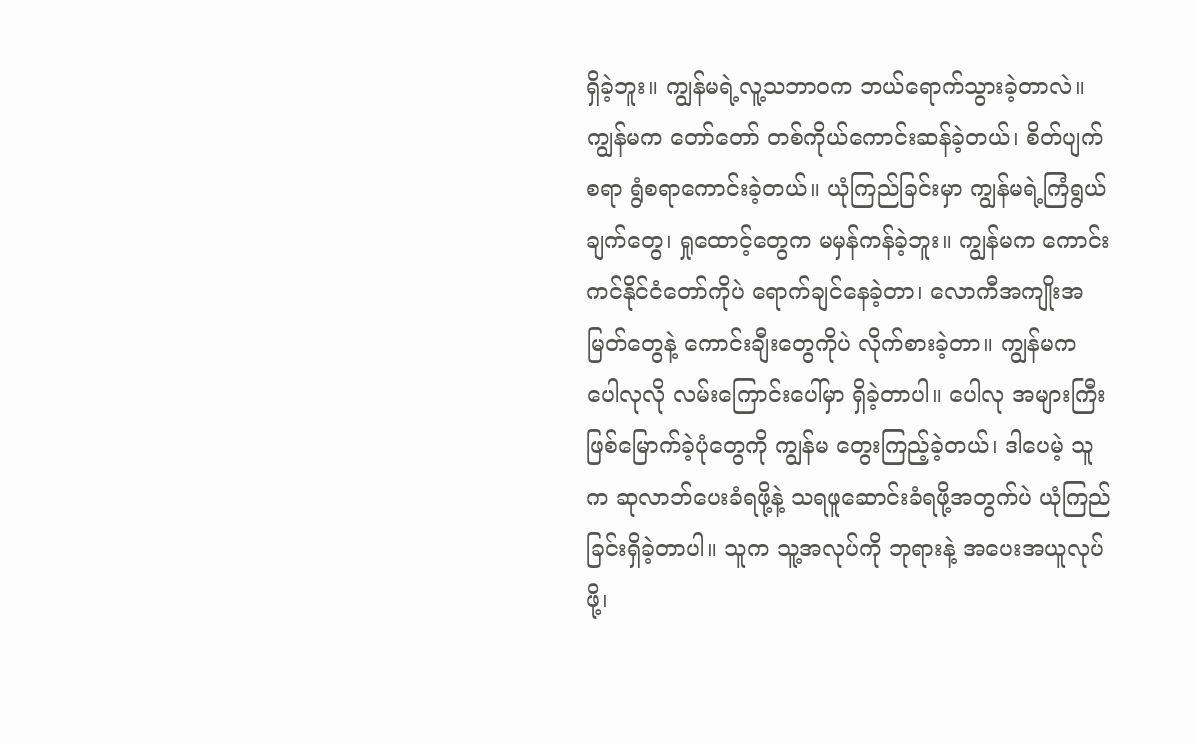ရှိခဲ့ဘူး။ ကျွန်မရဲ့လူ့သဘာဝက ဘယ်ရောက်သွားခဲ့တာလဲ။ ကျွန်မက တော်တော် တစ်ကိုယ်ကောင်းဆန်ခဲ့တယ်၊ စိတ်ပျက်စရာ ရွံစရာကောင်းခဲ့တယ်။ ယုံကြည်ခြင်းမှာ ကျွန်မရဲ့ကြံရွယ်ချက်တွေ၊ ရှုထောင့်တွေက မမှန်ကန်ခဲ့ဘူး။ ကျွန်မက ကောင်းကင်နိုင်ငံတော်ကိုပဲ ရောက်ချင်နေခဲ့တာ၊ လောကီအကျိုးအမြတ်တွေနဲ့ ကောင်းချီးတွေကိုပဲ လိုက်စားခဲ့တာ။ ကျွန်မက ပေါလုလို လမ်းကြောင်းပေါ်မှာ ရှိခဲ့တာပါ။ ပေါလု အများကြီး ဖြစ်မြောက်ခဲ့ပုံတွေကို ကျွန်မ တွေးကြည့်ခဲ့တယ်၊ ဒါပေမဲ့ သူက ဆုလာဘ်ပေးခံရဖို့နဲ့ သရဖူဆောင်းခံရဖို့အတွက်ပဲ ယုံကြည်ခြင်းရှိခဲ့တာပါ။ သူက သူ့အလုပ်ကို ဘုရားနဲ့ အပေးအယူလုပ်ဖို့၊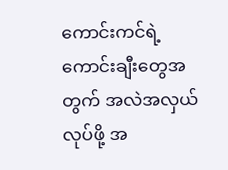ကောင်းကင်ရဲ့ကောင်းချီးတွေအတွက် အလဲအလှယ်လုပ်ဖို့ အ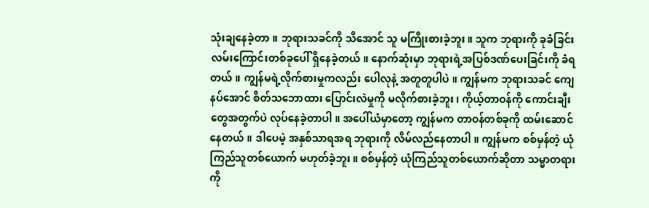သုံးချနေခဲ့တာ။ ဘုရားသခင်ကို သိအောင် သူ မကြိုးစားခဲ့ဘူး။ သူက ဘုရားကို ခုခံခြင်းလမ်းကြောင်းတစ်ခုပေါ် ရှိနေခဲ့တယ်။ နောက်ဆုံးမှာ ဘုရားရဲ့အပြစ်ဒဏ်ပေးခြင်းကို ခံရတယ်။ ကျွန်မရဲ့လိုက်စားမှုကလည်း ပေါလုနဲ့ အတူတူပါပဲ။ ကျွန်မက ဘုရားသခင် ကျေနပ်အောင် စိတ်သဘောထား ပြောင်းလဲမှုကို မလိုက်စားခဲ့ဘူး၊ ကိုယ့်တာဝန်ကို ကောင်းချီးတွေအတွက်ပဲ လုပ်နေခဲ့တာပါ။ အပေါ်ယံမှာတော့ ကျွန်မက တာဝန်တစ်ခုကို ထမ်းဆောင်နေတယ်။ ဒါပေမဲ့ အနှစ်သာရအရ ဘုရားကို လိမ်လည်နေတာပါ။ ကျွန်မက စစ်မှန်တဲ့ ယုံကြည်သူတစ်ယောက် မဟုတ်ခဲ့ဘူး။ စစ်မှန်တဲ့ ယုံကြည်သူတစ်ယောက်ဆိုတာ သမ္မာတရားကို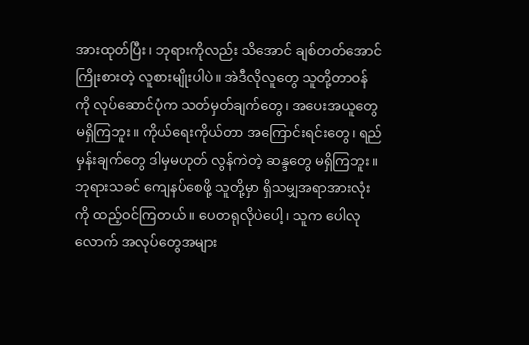အားထုတ်ပြီး၊ ဘုရားကိုလည်း သိအောင် ချစ်တတ်အောင် ကြိုးစားတဲ့ လူစားမျိုးပါပဲ။ အဲဒီလိုလူတွေ သူတို့တာဝန်ကို လုပ်ဆောင်ပုံက သတ်မှတ်ချက်တွေ၊ အပေးအယူတွေ မရှိကြဘူး။ ကိုယ်ရေးကိုယ်တာ အကြောင်းရင်းတွေ၊ ရည်မှန်းချက်တွေ ဒါမှမဟုတ် လွန်ကဲတဲ့ ဆန္ဒတွေ မရှိကြဘူး။ ဘုရားသခင် ကျေနပ်စေဖို့ သူတို့မှာ ရှိသမျှအရာအားလုံးကို ထည့်ဝင်ကြတယ်။ ပေတရုလိုပဲပေါ့၊ သူက ပေါလုလောက် အလုပ်တွေအများ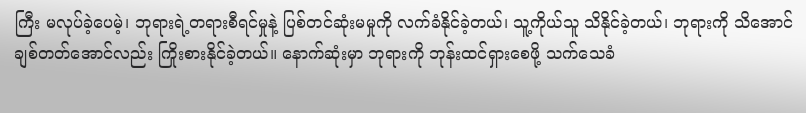ကြီး မလုပ်ခဲ့ပေမဲ့၊ ဘုရားရဲ့တရားစီရင်မှုနဲ့ ပြစ်တင်ဆုံးမမှုကို လက်ခံနိုင်ခဲ့တယ်၊ သူ့ကိုယ်သူ သိနိုင်ခဲ့တယ်၊ ဘုရားကို သိအောင် ချစ်တတ်အောင်လည်း ကြိုးစားနိုင်ခဲ့တယ်။ နောက်ဆုံးမှာ ဘုရားကို ဘုန်းထင်ရှားစေဖို့ သက်သေခံ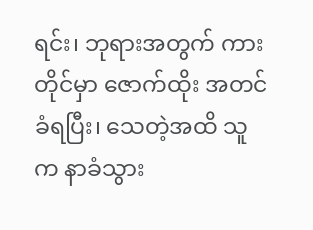ရင်း၊ ဘုရားအတွက် ကားတိုင်မှာ ဇောက်ထိုး အတင်ခံရပြီး၊ သေတဲ့အထိ သူက နာခံသွား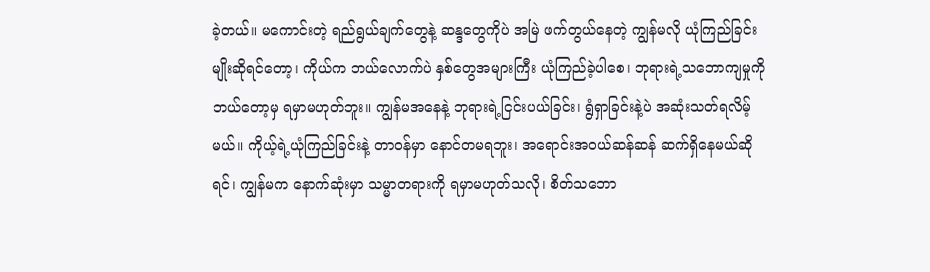ခဲ့တယ်။ မကောင်းတဲ့ ရည်ရွယ်ချက်တွေနဲ့ ဆန္ဒတွေကိုပဲ အမြဲ ဖက်တွယ်နေတဲ့ ကျွန်မလို ယုံကြည်ခြင်းမျိုးဆိုရင်တော့၊ ကိုယ်က ဘယ်လောက်ပဲ နှစ်တွေအများကြီး ယုံကြည်ခဲ့ပါစေ၊ ဘုရားရဲ့သဘောကျမှုကို ဘယ်တော့မှ ရမှာမဟုတ်ဘူး။ ကျွန်မအနေနဲ့ ဘုရားရဲ့ငြင်းပယ်ခြင်း၊ ရွံရှာခြင်းနဲ့ပဲ အဆုံးသတ်ရလိမ့်မယ်။ ကိုယ့်ရဲ့ယုံကြည်ခြင်းနဲ့ တာဝန်မှာ နောင်တမရဘူး၊ အရောင်းအဝယ်ဆန်ဆန် ဆက်ရှိနေမယ်ဆိုရင်၊ ကျွန်မက နောက်ဆုံးမှာ သမ္မာတရားကို ရမှာမဟုတ်သလို၊ စိတ်သဘော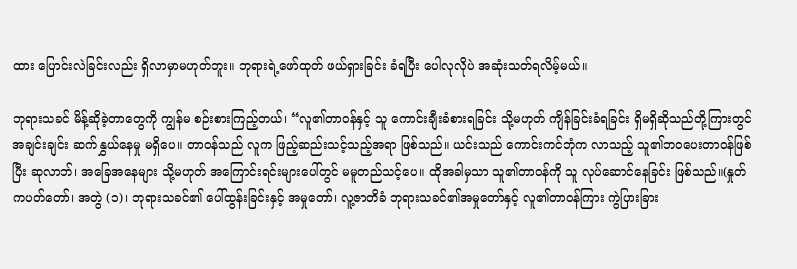ထား ပြောင်းလဲခြင်းလည်း ရှိလာမှာမဟုတ်ဘူး။ ဘုရားရဲ့ဖော်ထုတ် ဖယ်ရှားခြင်း ခံရပြီး ပေါလုလိုပဲ အဆုံးသတ်ရလိမ့်မယ်။

ဘုရားသခင် မိန့်ဆိုခဲ့တာတွေကို ကျွန်မ စဉ်းစားကြည့်တယ်၊ “လူ၏တာဝန်နှင့် သူ ကောင်းချီးခံစားရခြင်း သို့မဟုတ် ကျိန်ခြင်းခံရခြင်း ရှိမရှိဆိုသည်တို့ကြားတွင် အချင်းချင်း ဆက်နွှယ်နေမှု မရှိပေ။ တာဝန်သည် လူက ဖြည့်ဆည်းသင့်သည့်အရာ ဖြစ်သည်။ ယင်းသည် ကောင်းကင်ဘုံက လာသည့် သူ၏ဘဝပေးတာဝန်ဖြစ်ပြီး ဆုလာဘ်၊ အခြေအနေများ သို့မဟုတ် အကြောင်းရင်းများပေါ်တွင် မမူတည်သင့်ပေ။ ထိုအခါမှသာ သူ၏တာဝန်ကို သူ လုပ်ဆောင်နေခြင်း ဖြစ်သည်။(နှုတ်ကပတ်တော်၊ အတွဲ (၁)၊ ဘုရားသခင်၏ ပေါ်ထွန်းခြင်းနှင့် အမှုတော်၊ လူ့ဇာတိခံ ဘုရားသခင်၏အမှုတော်နှင့် လူ၏တာဝန်ကြား ကွဲပြားခြား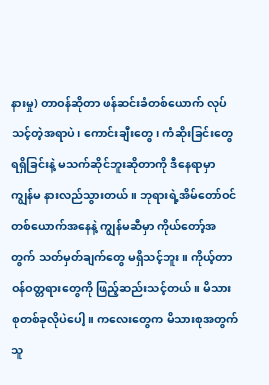နားမှု) တာဝန်ဆိုတာ ဖန်ဆင်းခံတစ်ယောက် လုပ်သင့်တဲ့အရာပဲ၊ ကောင်းချီးတွေ၊ ကံဆိုးခြင်းတွေ ရရှိခြင်းနဲ့ မသက်ဆိုင်ဘူးဆိုတာကို ဒီနေရာမှာ ကျွန်မ နားလည်သွားတယ်။ ဘုရားရဲ့အိမ်တော်ဝင်တစ်ယောက်အနေနဲ့ ကျွန်မဆီမှာ ကိုယ်တော့်အတွက် သတ်မှတ်ချက်တွေ မရှိသင့်ဘူး။ ကိုယ့်တာဝန်ဝတ္တရားတွေကို ဖြည့်ဆည်းသင့်တယ်။ မိသားစုတစ်ခုလိုပဲပေါ့။ ကလေးတွေက မိသားစုအတွက် သူ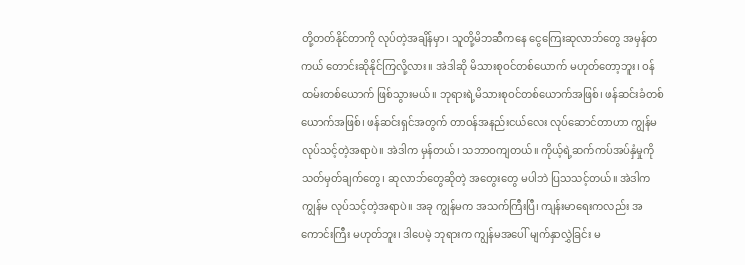တို့တတ်နိုင်တာကို လုပ်တဲ့အချိန်မှာ၊ သူတို့မိဘဆီကနေ ငွေကြေးဆုလာဘ်တွေ အမှန်တကယ် တောင်းဆိုနိုင်ကြလို့လား။ အဲဒါဆို မိသားစုဝင်တစ်ယောက် မဟုတ်တော့ဘူး၊ ဝန်ထမ်းတစ်ယောက် ဖြစ်သွားမယ်။ ဘုရားရဲ့မိသားစုဝင်တစ်ယောက်အဖြစ်၊ ဖန်ဆင်းခံတစ်ယောက်အဖြစ်၊ ဖန်ဆင်းရှင်အတွက် တာဝန်အနည်းငယ်လေး လုပ်ဆောင်တာဟာ ကျွန်မ လုပ်သင့်တဲ့အရာပဲ။ အဲဒါက မှန်တယ်၊ သဘာဝကျတယ်။ ကိုယ့်ရဲ့ဆက်ကပ်အပ်နှံမှုကို သတ်မှတ်ချက်တွေ၊ ဆုလာဘ်တွေဆိုတဲ့ အတွေးတွေ မပါဘဲ ပြသသင့်တယ်။ အဲဒါက ကျွန်မ လုပ်သင့်တဲ့အရာပဲ။ အခု ကျွန်မက အသက်ကြီးပြီ၊ ကျန်းမာရေးကလည်း အကောင်းကြီး မဟုတ်ဘူး၊ ဒါပေမဲ့ ဘုရားက ကျွန်မအပေါ် မျက်နှာလွှဲခြင်း မ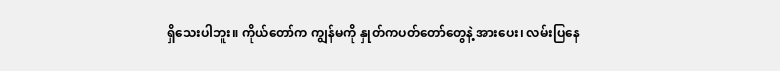ရှိသေးပါဘူး။ ကိုယ်တော်က ကျွန်မကို နှုတ်ကပတ်တော်တွေနဲ့ အားပေး၊ လမ်းပြနေ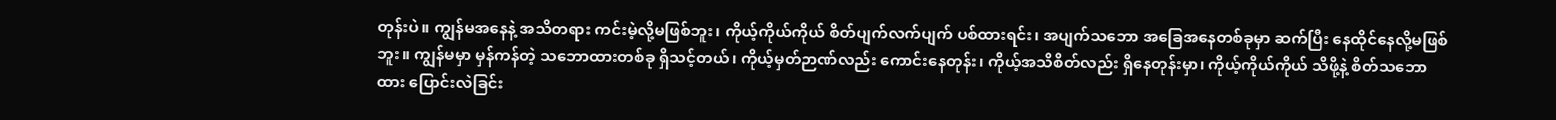တုန်းပဲ။ ကျွန်မအနေနဲ့ အသိတရား ကင်းမဲ့လို့မဖြစ်ဘူး၊ ကိုယ့်ကိုယ်ကိုယ် စိတ်ပျက်လက်ပျက် ပစ်ထားရင်း၊ အပျက်သဘော အခြေအနေတစ်ခုမှာ ဆက်ပြီး နေထိုင်နေလို့မဖြစ်ဘူး။ ကျွန်မမှာ မှန်ကန်တဲ့ သဘောထားတစ်ခု ရှိသင့်တယ်၊ ကိုယ့်မှတ်ဉာဏ်လည်း ကောင်းနေတုန်း၊ ကိုယ့်အသိစိတ်လည်း ရှိနေတုန်းမှာ၊ ကိုယ့်ကိုယ်ကိုယ် သိဖို့နဲ့ စိတ်သဘောထား ပြောင်းလဲခြင်း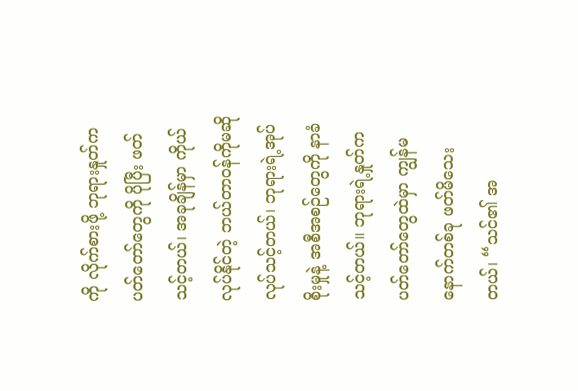ကို လိုက်စားဖို့ ဘုရားနှုတ်ကပတ်တော်တွေကို ပိုပြီး ဖတ်သင့်တယ်၊ အခုချိန်မှာ ကိုယ်လုပ်နိုင်တဲ့ ဘယ်တာဝန်ကိုမဆို လုပ်သင့်တယ်၊ ဘုရားရဲ့အုပ်စိုးမှုနဲ့ အစီအစဉ်တွေကို နာခံသင့်တယ်။ ဘုရားရဲ့နှုတ်ကပတ်တော်တွေထဲမှာ ကျွန်မ နောက်တစ်ခု ဖတ်မိသေးတယ်၊ “သင်၏ အ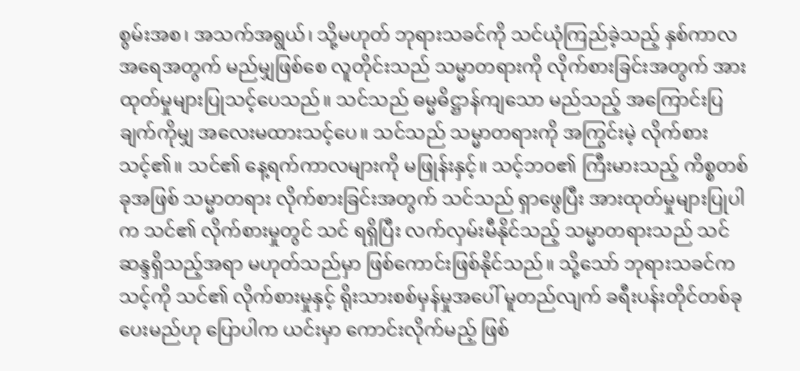စွမ်းအစ၊ အသက်အရွယ်၊ သို့မဟုတ် ဘုရားသခင်ကို သင်ယုံကြည်ခဲ့သည့် နှစ်ကာလအရေအတွက် မည်မျှဖြစ်စေ လူတိုင်းသည် သမ္မာတရားကို လိုက်စားခြင်းအတွက် အားထုတ်မှုများပြုသင့်ပေသည်။ သင်သည် ဓမ္မဓိဋ္ဌာန်ကျသော မည်သည့် အကြောင်းပြချက်ကိုမျှ အလေးမထားသင့်ပေ။ သင်သည် သမ္မာတရားကို အကြွင်းမဲ့ လိုက်စားသင့်၏။ သင်၏ နေ့ရက်ကာလများကို မဖြုန်းနှင့်။ သင့်ဘဝ၏ ကြီးမားသည့် ကိစ္စတစ်ခုအဖြစ် သမ္မာတရား လိုက်စားခြင်းအတွက် သင်သည် ရှာဖွေပြီး အားထုတ်မှုများပြုပါက သင်၏ လိုက်စားမှုတွင် သင် ရရှိပြီး လက်လှမ်းမီနိုင်သည့် သမ္မာတရားသည် သင် ဆန္ဒရှိသည့်အရာ မဟုတ်သည်မှာ ဖြစ်ကောင်းဖြစ်နိုင်သည်။ သို့သော် ဘုရားသခင်က သင့်ကို သင်၏ လိုက်စားမှုနှင့် ရိုးသားစစ်မှန်မှုအပေါ် မူတည်လျက် ခရီးပန်းတိုင်တစ်ခု ပေးမည်ဟု ပြောပါက ယင်းမှာ ကောင်းလိုက်မည့် ဖြစ်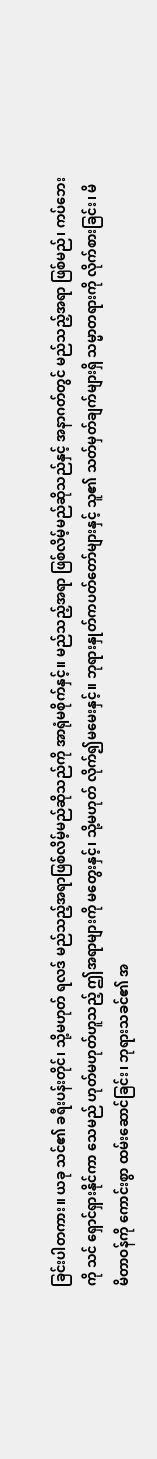ခြင်းပါတကား။ ယခု သင်၏ ခရီးပန်းတိုင်၊ သို့မဟုတ် ရလဒ် မည်သည့်အရာဖြစ်လိမ့်မည်ဆိုသည်ကို အာရုံမစိုက်နှင့်။ မည်သည့်အရာ ဖြစ်လိမ့်မည်ဆိုသည်နှင့် အနာဂတ်တွင် မည်သည့်အရာ ဖြစ်မည်၊ ကပ်ဘေးကို သင် ရှောင်ရှားနိုင်ကာ သေမည် ဟုတ်မဟုတ်ဟူသည့် ဤအရာများကို မတွေးနှင့်၊ သို့မဟုတ် လိုက်၍မမေးနှင့်။ ဘုရားနှုတ်ကပတ်တော်များနှင့် သူ၏ သတ်မှတ်ချက်များရှိ သမ္မာတရားကို လိုက်စားခြင်း၊ မိမိတာဝန်ကို ကောင်းစွာ ထမ်းဆောင်ခြင်း၊ ဘုရားသခင်၏ အ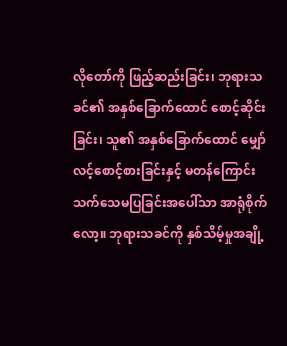လိုတော်ကို ဖြည့်ဆည်းခြင်း၊ ဘုရားသခင်၏ အနှစ်ခြောက်ထောင် စောင့်ဆိုင်းခြင်း၊ သူ၏ အနှစ်ခြောက်ထောင် မျှော်လင့်စောင့်စားခြင်းနှင့် မတန်ကြောင်း သက်သေမပြခြင်းအပေါ်သာ အာရုံစိုက်လော့။ ဘုရားသခင်ကို နှစ်သိမ့်မှုအချို့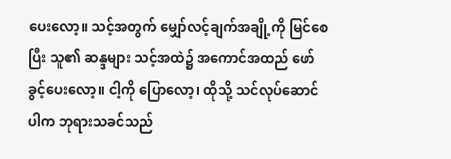ပေးလော့။ သင့်အတွက် မျှော်လင့်ချက်အချို့ကို မြင်စေပြီး သူ၏ ဆန္ဒများ သင့်အထဲ၌ အကောင်အထည် ဖော်ခွင့်ပေးလော့။ ငါ့ကို ပြောလော့၊ ထိုသို့ သင်လုပ်ဆောင်ပါက ဘုရားသခင်သည်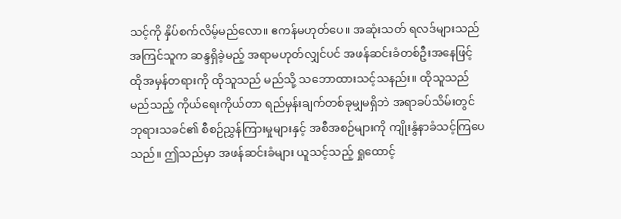သင့်ကို နှိပ်စက်လိမ့်မည်လော။ ဧကန်မဟုတ်ပေ။ အဆုံးသတ် ရလဒ်များသည် အကြင်သူက ဆန္ဒရှိခဲ့မည့် အရာမဟုတ်လျှင်ပင် အဖန်ဆင်းခံတစ်ဦးအနေဖြင့် ထိုအမှန်တရားကို ထိုသူသည် မည်သို့ သဘောထားသင့်သနည်း။ ထိုသူသည် မည်သည့် ကိုယ်ရေးကိုယ်တာ ရည်မှန်းချက်တစ်ခုမျှမရှိဘဲ အရာခပ်သိမ်းတွင် ဘုရားသခင်၏ စီစဉ်ညွှန်ကြားမှုများနှင့် အစီအစဉ်များကို ကျိုးနွံနာခံသင့်ကြပေသည်။ ဤသည်မှာ အဖန်ဆင်းခံများ ယူသင့်သည့် ရှုထောင့်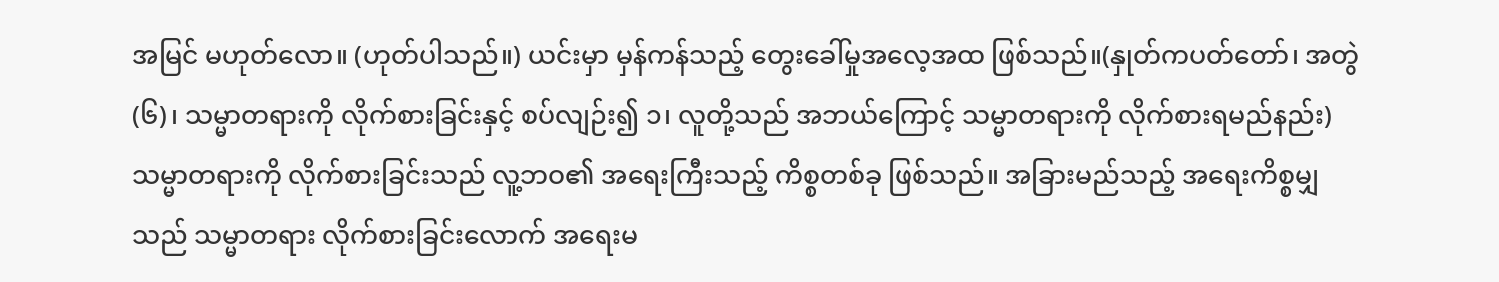အမြင် မဟုတ်လော။ (ဟုတ်ပါသည်။) ယင်းမှာ မှန်ကန်သည့် တွေးခေါ်မှုအလေ့အထ ဖြစ်သည်။(နှုတ်ကပတ်တော်၊ အတွဲ (၆)၊ သမ္မာတရားကို လိုက်စားခြင်းနှင့် စပ်လျဉ်း၍ ၁၊ လူတို့သည် အဘယ်ကြောင့် သမ္မာတရားကို လိုက်စားရမည်နည်း)သမ္မာတရားကို လိုက်စားခြင်းသည် လူ့ဘဝ၏ အရေးကြီးသည့် ကိစ္စတစ်ခု ဖြစ်သည်။ အခြားမည်သည့် အရေးကိစ္စမျှသည် သမ္မာတရား လိုက်စားခြင်းလောက် အရေးမ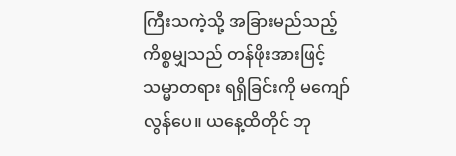ကြီးသကဲ့သို့ အခြားမည်သည့် ကိစ္စမျှသည် တန်ဖိုးအားဖြင့် သမ္မာတရား ရရှိခြင်းကို မကျော်လွန်ပေ။ ယနေ့ထိတိုင် ဘု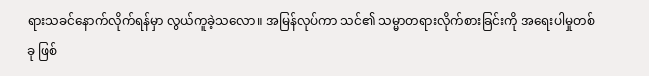ရားသခင်နောက်လိုက်ရန်မှာ လွယ်ကူခဲ့သလော။ အမြန်လုပ်ကာ သင်၏ သမ္မာတရားလိုက်စားခြင်းကို အရေးပါမှုတစ်ခု ဖြစ်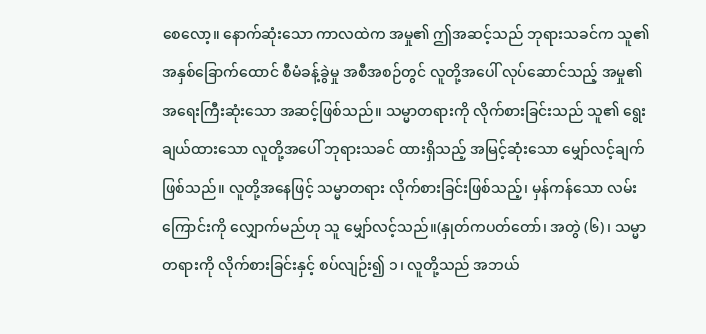စေလော့။ နောက်ဆုံးသော ကာလထဲက အမှု၏ ဤအဆင့်သည် ဘုရားသခင်က သူ၏ အနှစ်ခြောက်ထောင် စီမံခန့်ခွဲမှု အစီအစဉ်တွင် လူတို့အပေါ် လုပ်ဆောင်သည့် အမှု၏ အရေးကြီးဆုံးသော အဆင့်ဖြစ်သည်။ သမ္မာတရားကို လိုက်စားခြင်းသည် သူ၏ ရွေးချယ်ထားသော လူတို့အပေါ် ဘုရားသခင် ထားရှိသည့် အမြင့်ဆုံးသော မျှော်လင့်ချက် ဖြစ်သည်။ လူတို့အနေဖြင့် သမ္မာတရား လိုက်စားခြင်းဖြစ်သည့်၊ မှန်ကန်သော လမ်းကြောင်းကို လျှောက်မည်ဟု သူ မျှော်လင့်သည်။(နှုတ်ကပတ်တော်၊ အတွဲ (၆)၊ သမ္မာတရားကို လိုက်စားခြင်းနှင့် စပ်လျဉ်း၍ ၁၊ လူတို့သည် အဘယ်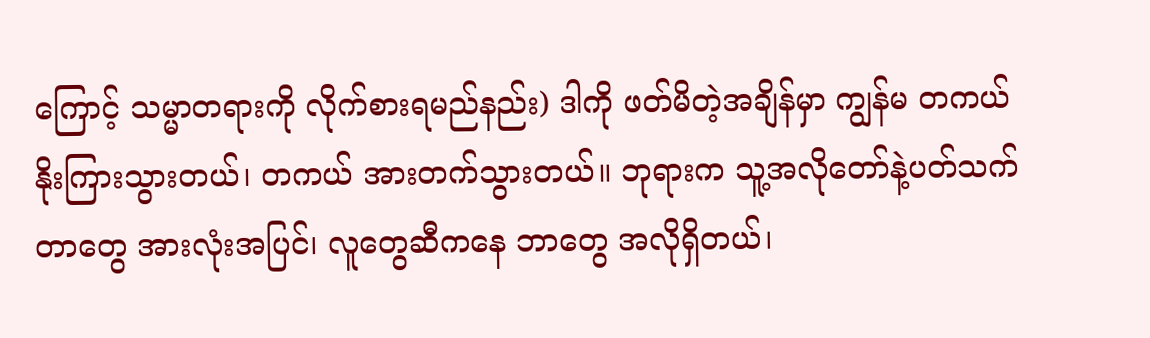ကြောင့် သမ္မာတရားကို လိုက်စားရမည်နည်း) ဒါကို ဖတ်မိတဲ့အချိန်မှာ ကျွန်မ တကယ် နိုးကြားသွားတယ်၊ တကယ် အားတက်သွားတယ်။ ဘုရားက သူ့အလိုတော်နဲ့ပတ်သက်တာတွေ အားလုံးအပြင်၊ လူတွေဆီကနေ ဘာတွေ အလိုရှိတယ်၊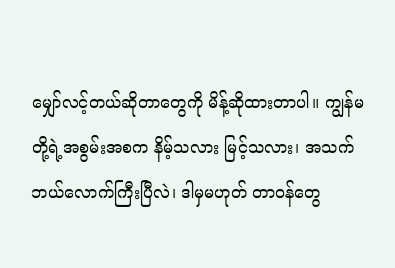မျှော်လင့်တယ်ဆိုတာတွေကို မိန့်ဆိုထားတာပါ။ ကျွန်မတို့ရဲ့အစွမ်းအစက နိမ့်သလား မြင့်သလား၊ အသက် ဘယ်လောက်ကြီးပြီလဲ၊ ဒါမှမဟုတ် တာဝန်တွေ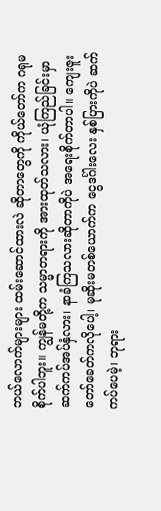ဘယ်လောက်များများ ထမ်းဆောင်ထားလဲ ဆိုတာတွေကို ကိုယ်တော်က ဂရုမစိုက်ပါဘူး။ ကျွန်မတို့က သမ္မာတရားကို အားထုတ်သလား၊ ယုံကြည်ခြင်းမှာ ဆက်ကပ်အပ်နှံလား၊ နာခံကြသလားဆိုတာကိုပဲ အရေးစိုက်တာပါ။ ကျေးဇူးတော်ခေတ်ကလိုပေါ့၊ မုဆိုးမတစ်ယောက်က ငွေဒင်္ဂါးလေး နှစ်ပြားကိုပဲ ဆက်ကပ်ပေမဲ့၊ ဘုရား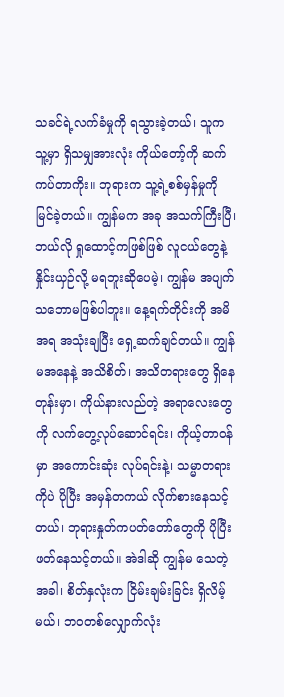သခင်ရဲ့လက်ခံမှုကို ရသွားခဲ့တယ်၊ သူက သူ့မှာ ရှိသမျှအားလုံး ကိုယ်တော့်ကို ဆက်ကပ်တာကိုး။ ဘုရားက သူ့ရဲ့စစ်မှန်မှုကို မြင်ခဲ့တယ်။ ကျွန်မက အခု အသက်ကြီးပြီ၊ ဘယ်လို ရှုထောင့်ကဖြစ်ဖြစ် လူငယ်တွေနဲ့ နှိုင်းယှဉ်လို့ မရဘူးဆိုပေမဲ့၊ ကျွန်မ အပျက်သဘောမဖြစ်ပါဘူး။ နေ့ရက်တိုင်းကို အမိအရ အသုံးချပြီး ရှေ့ဆက်ချင်တယ်။ ကျွန်မအနေနဲ့ အသိစိတ်၊ အသိတရားတွေ ရှိနေတုန်းမှာ၊ ကိုယ်နားလည်တဲ့ အရာလေးတွေကို လက်တွေ့လုပ်ဆောင်ရင်း၊ ကိုယ့်တာဝန်မှာ အကောင်းဆုံး လုပ်ရင်းနဲ့၊ သမ္မာတရားကိုပဲ ပိုပြီး အမှန်တကယ် လိုက်စားနေသင့်တယ်၊ ဘုရားနှုတ်ကပတ်တော်တွေကို ပိုပြီး ဖတ်နေသင့်တယ်။ အဲဒါဆို ကျွန်မ သေတဲ့အခါ၊ စိတ်နှလုံးက ငြိမ်းချမ်းခြင်း ရှိလိမ့်မယ်၊ ဘဝတစ်လျှောက်လုံး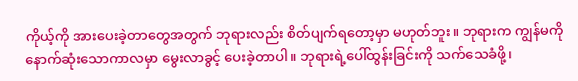ကိုယ့်ကို အားပေးခဲ့တာတွေအတွက် ဘုရားလည်း စိတ်ပျက်ရတော့မှာ မဟုတ်ဘူး။ ဘုရားက ကျွန်မကို နောက်ဆုံးသောကာလမှာ မွေးလာခွင့် ပေးခဲ့တာပါ။ ဘုရားရဲ့ပေါ်ထွန်းခြင်းကို သက်သေခံဖို့၊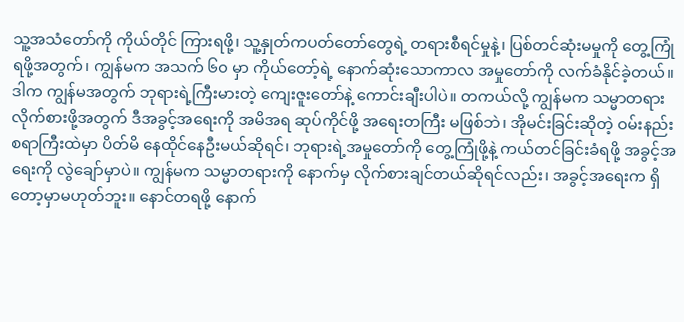သူ့အသံတော်ကို ကိုယ်တိုင် ကြားရဖို့၊ သူ့နှုတ်ကပတ်တော်တွေရဲ့ တရားစီရင်မှုနဲ့၊ ပြစ်တင်ဆုံးမမှုကို တွေ့ကြုံရဖို့အတွက်၊ ကျွန်မက အသက် ၆၀ မှာ ကိုယ်တော့်ရဲ့ နောက်ဆုံးသောကာလ အမှုတော်ကို လက်ခံနိုင်ခဲ့တယ်။ ဒါက ကျွန်မအတွက် ဘုရားရဲ့ကြီးမားတဲ့ ကျေးဇူးတော်နဲ့ ကောင်းချီးပါပဲ။ တကယ်လို့ ကျွန်မက သမ္မာတရား လိုက်စားဖို့အတွက် ဒီအခွင့်အရေးကို အမိအရ ဆုပ်ကိုင်ဖို့ အရေးတကြီး မဖြစ်ဘဲ၊ အိုမင်းခြင်းဆိုတဲ့ ဝမ်းနည်းစရာကြီးထဲမှာ ပိတ်မိ နေထိုင်နေဦးမယ်ဆိုရင်၊ ဘုရားရဲ့အမှုတော်ကို တွေ့ကြုံဖို့နဲ့ ကယ်တင်ခြင်းခံရဖို့ အခွင့်အရေးကို လွဲချော်မှာပဲ။ ကျွန်မက သမ္မာတရားကို နောက်မှ လိုက်စားချင်တယ်ဆိုရင်လည်း၊ အခွင့်အရေးက ရှိတော့မှာမဟုတ်ဘူး။ နောင်တရဖို့ နောက်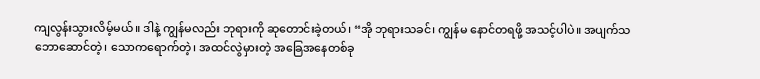ကျလွန်းသွားလိမ့်မယ်။ ဒါနဲ့ ကျွန်မလည်း ဘုရားကို ဆုတောင်းခဲ့တယ်၊ “အို ဘုရားသခင်၊ ကျွန်မ နောင်တရဖို့ အသင့်ပါပဲ။ အပျက်သဘောဆောင်တဲ့၊ သောကရောက်တဲ့၊ အထင်လွဲမှားတဲ့ အခြေအနေတစ်ခု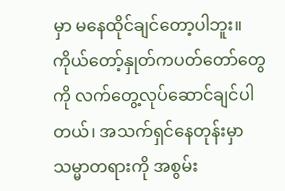မှာ မနေထိုင်ချင်တော့ပါဘူး။ ကိုယ်တော့်နှုတ်ကပတ်တော်တွေကို လက်တွေ့လုပ်ဆောင်ချင်ပါတယ်၊ အသက်ရှင်နေတုန်းမှာ သမ္မာတရားကို အစွမ်း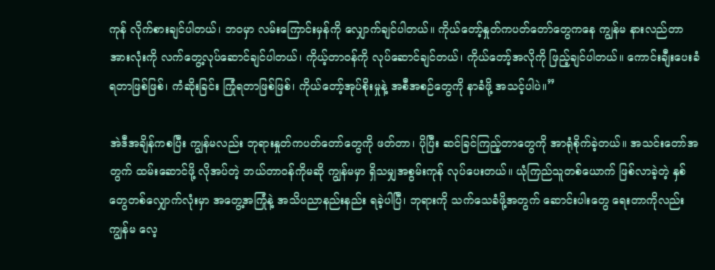ကုန် လိုက်စားချင်ပါတယ်၊ ဘဝမှာ လမ်းကြောင်းမှန်ကို လျှောက်ချင်ပါတယ်။ ကိုယ်တော့်နှုတ်ကပတ်တော်တွေကနေ ကျွန်မ နားလည်တာ အားလုံးကို လက်တွေ့လုပ်ဆောင်ချင်ပါတယ်၊ ကိုယ့်တာဝန်ကို လုပ်ဆောင်ချင်တယ်၊ ကိုယ်တော့်အလိုကို ဖြည့်ချင်ပါတယ်။ ကောင်းချီးပေးခံရတာဖြစ်ဖြစ်၊ ကံဆိုးခြင်း ကြုံရတာဖြစ်ဖြစ်၊ ကိုယ်တော့်အုပ်စိုးမှုနဲ့ အစီအစဉ်တွေကို နာခံဖို့ အသင့်ပါပဲ။”

အဲဒီအချိန်ကစပြီး ကျွန်မလည်း ဘုရားနှုတ်ကပတ်တော်တွေကို ဖတ်တာ၊ ပိုပြီး ဆင်ခြင်ကြည့်တာတွေကို အာရုံစိုက်ခဲ့တယ်။ အသင်းတော်အတွက် ထမ်းဆောင်ဖို့ လိုအပ်တဲ့ ဘယ်တာဝန်ကိုမဆို ကျွန်မမှာ ရှိသမျှအစွမ်းကုန် လုပ်ပေးတယ်။ ယုံကြည်သူတစ်ယောက် ဖြစ်လာခဲ့တဲ့ နှစ်တွေတစ်လျှောက်လုံးမှာ အတွေ့အကြုံနဲ့ အသိပညာနည်းနည်း ရခဲ့ပါပြီ၊ ဘုရားကို သက်သေခံဖို့အတွက် ဆောင်းပါးတွေ ရေးတာကိုလည်း ကျွန်မ လေ့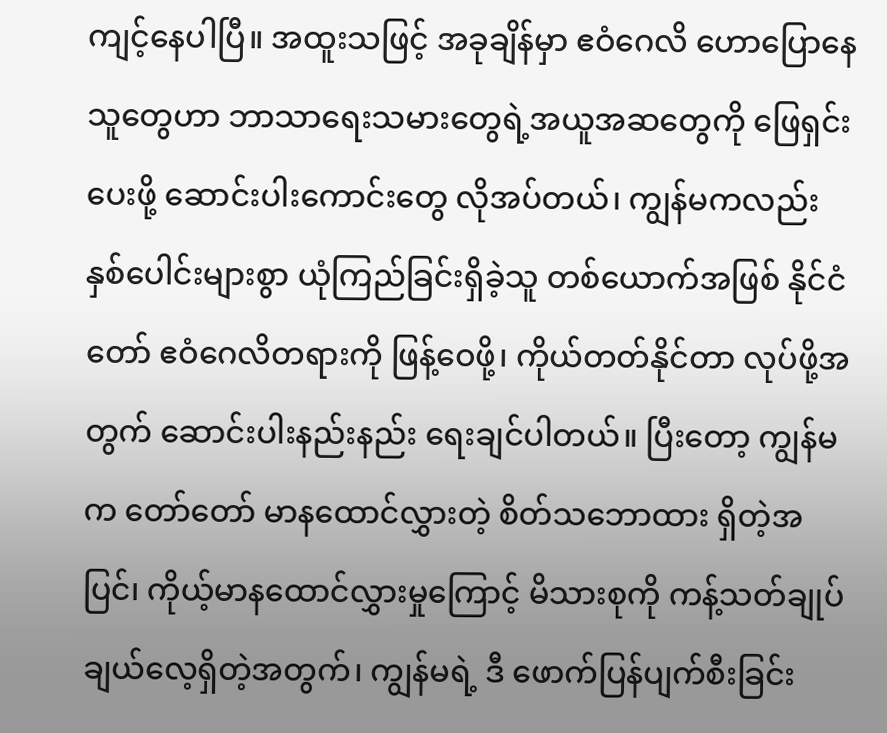ကျင့်နေပါပြီ။ အထူးသဖြင့် အခုချိန်မှာ ဧဝံဂေလိ ဟောပြောနေသူတွေဟာ ဘာသာရေးသမားတွေရဲ့အယူအဆတွေကို ဖြေရှင်းပေးဖို့ ဆောင်းပါးကောင်းတွေ လိုအပ်တယ်၊ ကျွန်မကလည်း နှစ်ပေါင်းများစွာ ယုံကြည်ခြင်းရှိခဲ့သူ တစ်ယောက်အဖြစ် နိုင်ငံတော် ဧဝံဂေလိတရားကို ဖြန့်ဝေဖို့၊ ကိုယ်တတ်နိုင်တာ လုပ်ဖို့အတွက် ဆောင်းပါးနည်းနည်း ရေးချင်ပါတယ်။ ပြီးတော့ ကျွန်မက တော်တော် မာနထောင်လွှားတဲ့ စိတ်သဘောထား ရှိတဲ့အပြင်၊ ကိုယ့်မာနထောင်လွှားမှုကြောင့် မိသားစုကို ကန့်သတ်ချုပ်ချယ်လေ့ရှိတဲ့အတွက်၊ ကျွန်မရဲ့ ဒီ ဖောက်ပြန်ပျက်စီးခြင်း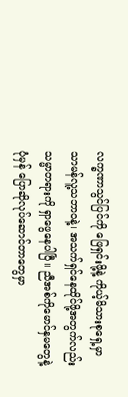လက္ခဏာသွင်ပြင်ကို ဖြေရှင်းဖို့နဲ့ ကိုယ့်မိသားစုရှေ့မှာ သာမန်လူ့သဘာဝနဲ့၊ အသက်ရှင်နေထိုင်ဖို့အတွက်လည်း သမ္မာတရားကို ရှာဖွေနေပါပြီ။ ညီအစ်ကိုမောင်နှမတွေနဲ့ ပုံမှန် ပြောဆိုလုပ်ဆောင်တာတွေမှာ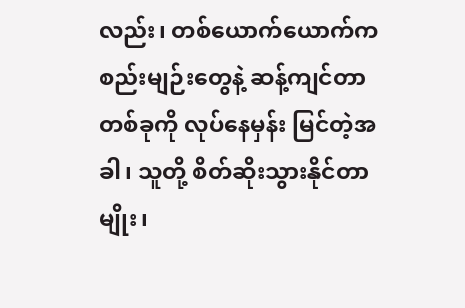လည်း၊ တစ်ယောက်ယောက်က စည်းမျဉ်းတွေနဲ့ ဆန့်ကျင်တာ တစ်ခုကို လုပ်နေမှန်း မြင်တဲ့အခါ၊ သူတို့ စိတ်ဆိုးသွားနိုင်တာမျိုး၊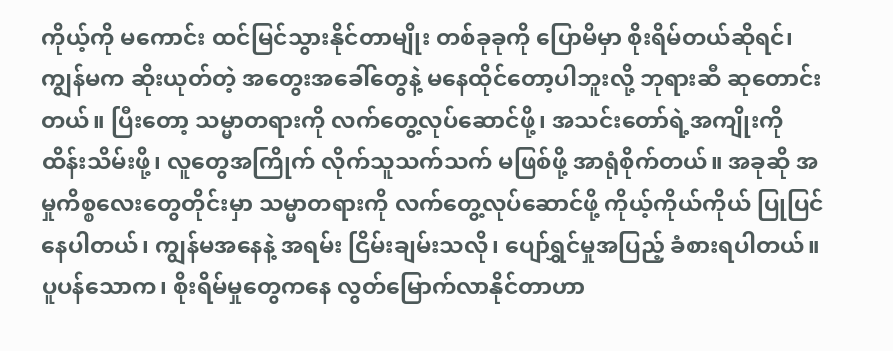ကိုယ့်ကို မကောင်း ထင်မြင်သွားနိုင်တာမျိုး တစ်ခုခုကို ပြောမိမှာ စိုးရိမ်တယ်ဆိုရင်၊ ကျွန်မက ဆိုးယုတ်တဲ့ အတွေးအခေါ်တွေနဲ့ မနေထိုင်တော့ပါဘူးလို့ ဘုရားဆီ ဆုတောင်းတယ်။ ပြီးတော့ သမ္မာတရားကို လက်တွေ့လုပ်ဆောင်ဖို့၊ အသင်းတော်ရဲ့အကျိုးကို ထိန်းသိမ်းဖို့၊ လူတွေအကြိုက် လိုက်သူသက်သက် မဖြစ်ဖို့ အာရုံစိုက်တယ်။ အခုဆို အမှုကိစ္စလေးတွေတိုင်းမှာ သမ္မာတရားကို လက်တွေ့လုပ်ဆောင်ဖို့ ကိုယ့်ကိုယ်ကိုယ် ပြုပြင်နေပါတယ်၊ ကျွန်မအနေနဲ့ အရမ်း ငြိမ်းချမ်းသလို၊ ပျော်ရွှင်မှုအပြည့် ခံစားရပါတယ်။ ပူပန်သောက၊ စိုးရိမ်မှုတွေကနေ လွတ်မြောက်လာနိုင်တာဟာ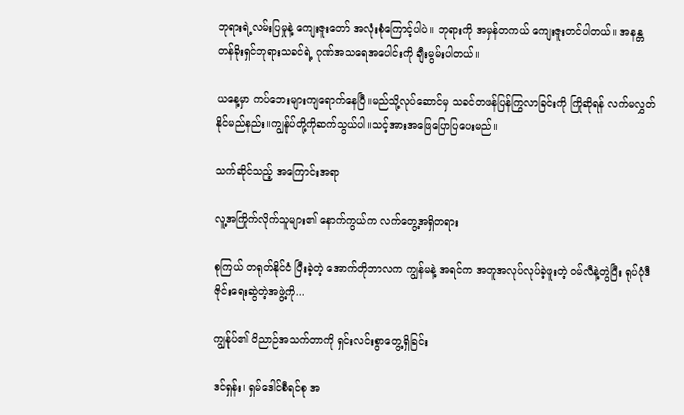ဘုရားရဲ့လမ်းပြမှုနဲ့ ကျေးဇူးတော် အလုံးစုံကြောင့်ပါပဲ။ ဘုရားကို အမှန်တကယ် ကျေးဇူးတင်ပါတယ်။ အနန္တတန်ခိုးရှင်ဘုရားသခင်ရဲ့ ဂုဏ်အသရေအပေါင်းကို ချီးမွမ်းပါတယ်။

ယနေ့မှာ ကပ်ဘေးများကျရောက်နေပြီ။မည်သို့လုပ်ဆောင်မှ သခင်တဖန်ပြန်ကြွလာခြင်းကို ကြိုဆိုရန် လက်မလွှတ်နိုင်မည်နည်း။ကျွန်ုပ်တို့ကိုဆက်သွယ်ပါ။သင့်အားအဖြေပြောပြပေးမည်။

သက်ဆိုင်သည့် အကြောင်းအရာ

လူ့အကြိုက်လိုက်သူများ၏ နောက်ကွယ်က လက်တွေ့အရှိတရား

စုကြယ် တရုတ်နိုင်ငံ ပြီးခဲ့တဲ့ အောက်တိုဘာလက ကျွန်မနဲ့ အရင်က အတူအလုပ်လုပ်ခဲ့ဖူးတဲ့ ဝမ်လီနဲ့တွဲပြီး ရုပ်ပုံဒီဇိုင်းရေးဆွဲတဲ့အဖွဲ့ကို...

ကျွန်ုပ်၏ ဝိညာဉ်အသက်တာကို ရှင်းလင်းစွာတွေ့ရှိခြင်း

ဒင်ရှန်း၊ ရှမ်ဒေါင်စီရင်စု အ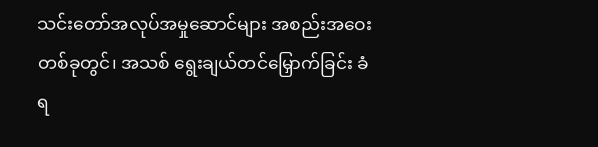သင်းတော်အလုပ်အမှုဆောင်များ အစည်းအဝေးတစ်ခုတွင်၊ အသစ် ရွေးချယ်တင်မြှောက်ခြင်း ခံရ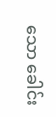သော ခေါင်း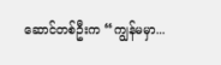ဆောင်တစ်ဦးက “ကျွန်မမှာ...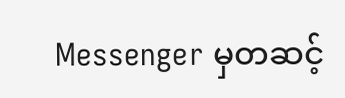Messenger မှတဆင့်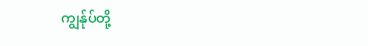ကျွန်ုပ်တို့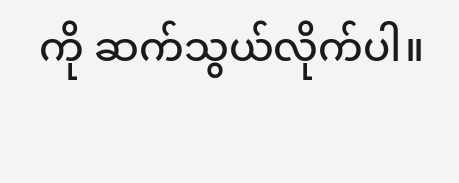ကို ဆက်သွယ်လိုက်ပါ။